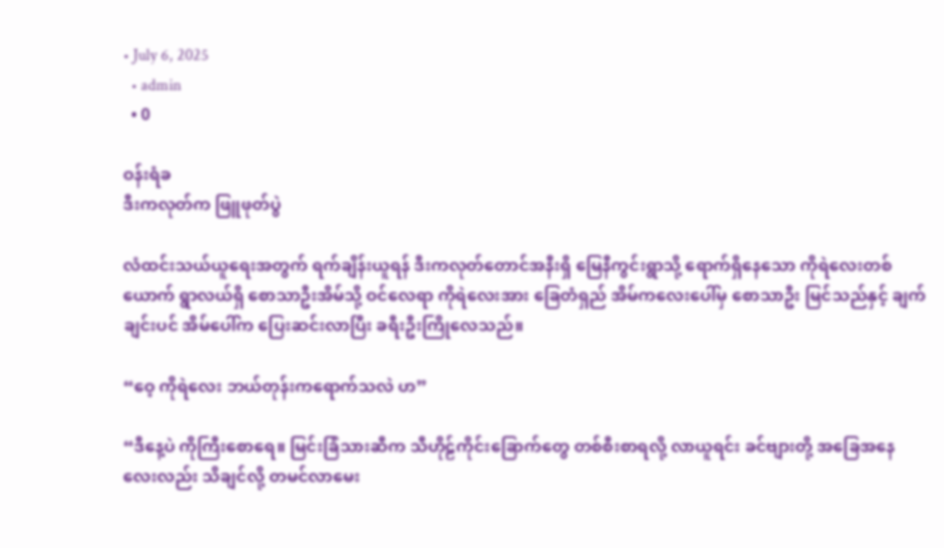• July 6, 2025
  • admin
  • 0

ဝန်းရံခ
ဒီးကလုတ်က ဖြူဖုတ်ပွဲ

လံထင်းသယ်ယူရေးအတွက် ရက်ချိန်းယူရန် ဒီးကလုတ်တောင်အနီးရှိ မြေနီကွင်းရွာသို့ ရောက်ရှိနေသော ကိုရဲလေးတစ်ယောက် ရွာလယ်ရှိ စောသာဦးအိမ်သို့ ဝင်လေရာ ကိုရဲလေးအား ခြေတံရှည် အိမ်ကလေးပေါ်မှ စောသာဦး မြင်သည်နှင့် ချက်ချင်းပင် အိမ်ပေါ်က ပြေးဆင်းလာပြီး ခရီးဦးကြိုလေသည်။

“ဝေ့ ကိုရဲလေး ဘယ်တုန်းကရောက်သလဲ ဟ”

“ဒီနေ့ပဲ ကိုကြီးစောရေ။ မြင်းခြံသားဆီက သီဟိုဠ်ကိုင်းခြောက်တွေ တစ်စီးစာရလို့ လာယူရင်း ခင်ဗျားတို့ အခြေအနေလေးလည်း သိချင်လို့ တမင်လာမေး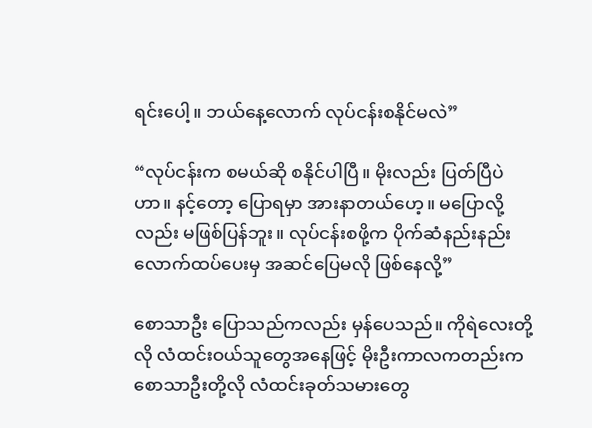ရင်းပေါ့။ ဘယ်နေ့လောက် လုပ်ငန်းစနိုင်မလဲ”

“လုပ်ငန်းက စမယ်ဆို စနိုင်ပါပြီ။ မိုးလည်း ပြတ်ပြီပဲဟာ။ နင့်တော့ ပြောရမှာ အားနာတယ်ဟေ့။ မပြောလို့လည်း မဖြစ်ပြန်ဘူး။ လုပ်ငန်းစဖို့က ပိုက်ဆံနည်းနည်းလောက်ထပ်ပေးမှ အဆင်ပြေမလို ဖြစ်နေလို့”

စောသာဦး ပြောသည်ကလည်း မှန်ပေသည်။ ကိုရဲလေးတို့လို လံထင်းဝယ်သူတွေအနေဖြင့် မိုးဦးကာလကတည်းက စောသာဦးတို့လို လံထင်းခုတ်သမားတွေ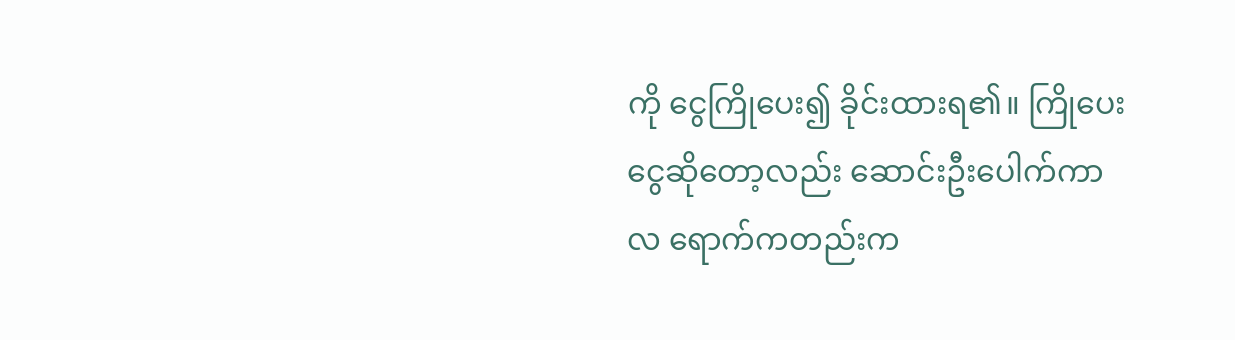ကို ငွေကြိုပေး၍ ခိုင်းထားရ၏။ ကြိုပေးငွေဆိုတော့လည်း ဆောင်းဦးပေါက်ကာလ ရောက်ကတည်းက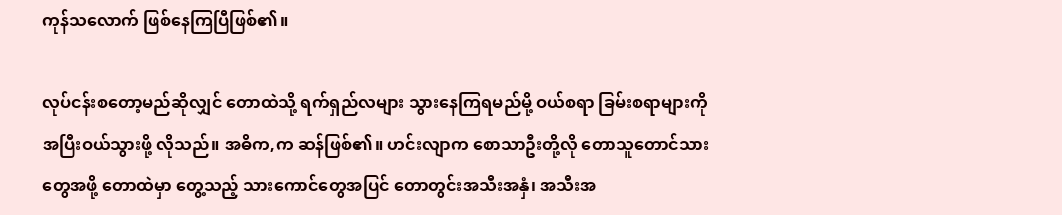ကုန်သလောက် ဖြစ်နေကြပြီဖြစ်၏။

လုပ်ငန်းစတော့မည်ဆိုလျှင် တောထဲသို့ ရက်ရှည်လများ သွားနေကြရမည်မို့ ဝယ်စရာ ခြမ်းစရာများကို အပြီးဝယ်သွားဖို့ လိုသည်။ အဓိက,က ဆန်ဖြစ်၏။ ဟင်းလျာက စောသာဦးတို့လို တောသူတောင်သားတွေအဖို့ တောထဲမှာ တွေ့သည့် သားကောင်တွေအပြင် တောတွင်းအသီးအနှံ၊ အသီးအ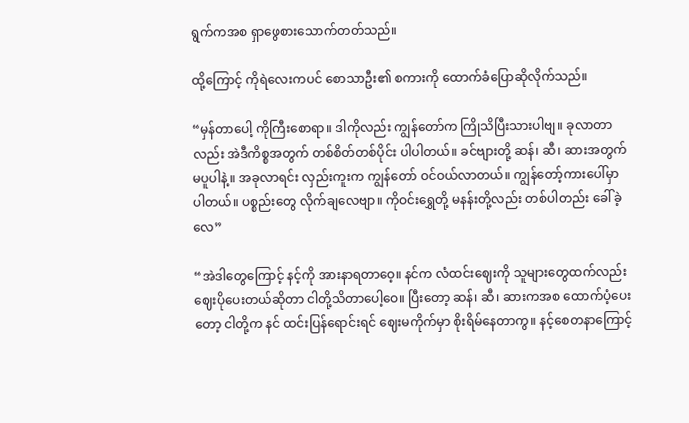ရွက်ကအစ ရှာဖွေစားသောက်တတ်သည်။

ထို့ကြောင့် ကိုရဲလေးကပင် စောသာဦး၏ စကားကို ထောက်ခံပြောဆိုလိုက်သည်။

“မှန်တာပေါ့ ကိုကြီးစောရာ။ ဒါကိုလည်း ကျွန်တော်က ကြိုသိပြီးသားပါဗျ။ ခုလာတာလည်း အဲဒီကိစ္စအတွက် တစ်စိတ်တစ်ပိုင်း ပါပါတယ်။ ခင်ဗျားတို့ ဆန်၊ ဆီ၊ ဆားအတွက် မပူပါနဲ့။ အခုလာရင်း လှည်းကူးက ကျွန်တော် ဝင်ဝယ်လာတယ်။ ကျွန်တော့်ကားပေါ်မှာ ပါတယ်။ ပစ္စည်းတွေ လိုက်ချလေဗျာ။ ကိုဝင်းရွှေတို့ မနန်းတို့လည်း တစ်ပါတည်း ခေါ်ခဲ့လေ”

“အဲဒါတွေကြောင့် နင့်ကို အားနာရတာဝေ့။ နင်က လံထင်းဈေးကို သူများတွေထက်လည်း ဈေးပိုပေးတယ်ဆိုတာ ငါတို့သိတာပေါ့ဝေ။ ပြီးတော့ ဆန်၊ ဆီ၊ ဆားကအစ ထောက်ပံ့ပေးတော့ ငါတို့က နင် ထင်းပြန်ရောင်းရင် ဈေးမကိုက်မှာ စိုးရိမ်နေတာကွ။ နင့်စေတနာကြောင့်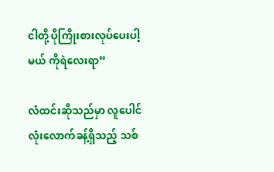ငါတို့ ပိုကြိုးစားလုပ်ပေးပါ့မယ် ကိုရဲလေးရာ”

လံထင်းဆိုသည်မှာ လူပေါင်လုံးလောက်ခန့်ရှိသည့် သစ်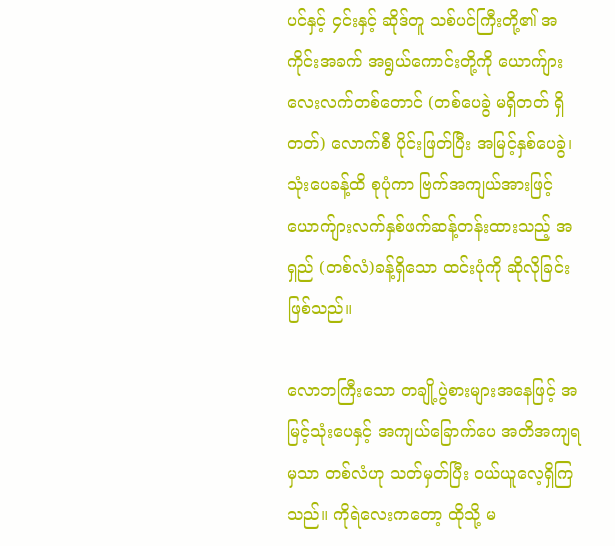ပင်နှင့် ၄င်းနှင့် ဆိုဒ်တူ သစ်ပင်ကြီးတို့၏ အကိုင်းအခက် အရွယ်ကောင်းတို့ကို ယောက်ျားလေးလက်တစ်တောင် (တစ်ပေခွဲ မရှိတတ် ရှိတတ်) လောက်စီ ပိုင်းဖြတ်ပြီး အမြင့်နှစ်ပေခွဲ၊ သုံးပေခန့်ထိ စုပုံကာ ဗြက်အကျယ်အားဖြင့် ယောက်ျားလက်နှစ်ဖက်ဆန့်တန်းထားသည့် အရှည် (တစ်လံ)ခန့်ရှိသော ထင်းပုံကို ဆိုလိုခြင်းဖြစ်သည်။

လောဘကြီးသော တချို့ပွဲစားများအနေဖြင့် အမြင့်သုံးပေနှင့် အကျယ်ခြောက်ပေ အတိအကျရမှသာ တစ်လံဟု သတ်မှတ်ပြီး ဝယ်ယူလေ့ရှိကြသည်။ ကိုရဲလေးကတော့ ထိုသို့ မ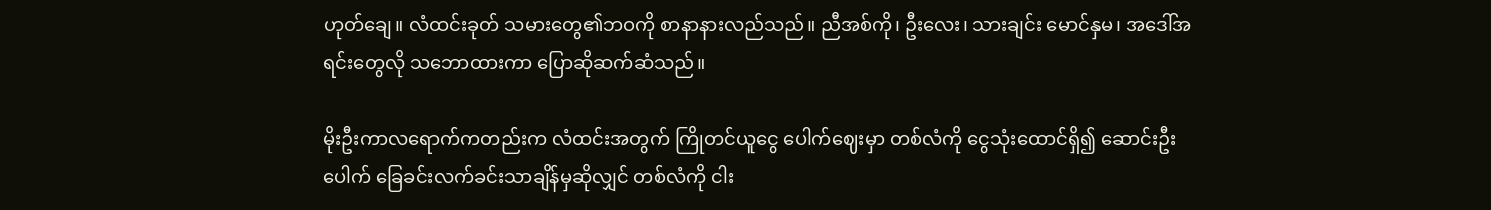ဟုတ်ချေ။ လံထင်းခုတ် သမားတွေ၏ဘဝကို စာနာနားလည်သည်။ ညီအစ်ကို၊ ဦးလေး၊ သားချင်း မောင်နှမ၊ အဒေါ်အရင်းတွေလို သဘောထားကာ ပြောဆိုဆက်ဆံသည်။

မိုးဦးကာလရောက်ကတည်းက လံထင်းအတွက် ကြိုတင်ယူငွေ ပေါက်ဈေးမှာ တစ်လံကို ငွေသုံးထောင်ရှိ၍ ဆောင်းဦးပေါက် ခြေခင်းလက်ခင်းသာချိန်မှဆိုလျှင် တစ်လံကို ငါး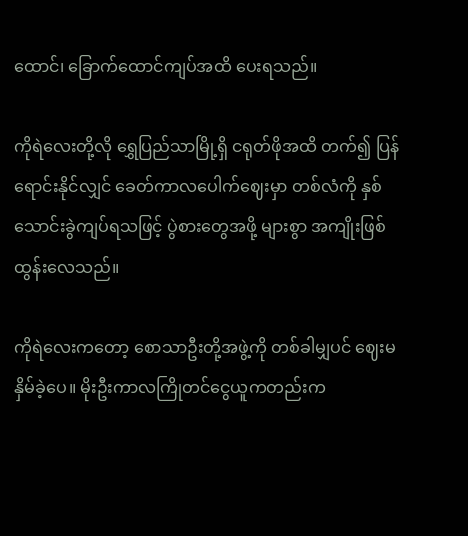ထောင်၊ ခြောက်ထောင်ကျပ်အထိ ပေးရသည်။

ကိုရဲလေးတို့လို ရွှေပြည်သာမြို့ရှိ ငရုတ်ဖိုအထိ တက်၍ ပြန်ရောင်းနိုင်လျှင် ခေတ်ကာလပေါက်ဈေးမှာ တစ်လံကို နှစ်သောင်းခွဲကျပ်ရသဖြင့် ပွဲစားတွေအဖို့ များစွာ အကျိုးဖြစ်ထွန်းလေသည်။

ကိုရဲလေးကတော့ စောသာဦးတို့အဖွဲ့ကို တစ်ခါမျှပင် ဈေးမနှိမ်ခဲ့ပေ။ မိုးဦးကာလကြိုတင်ငွေယူကတည်းက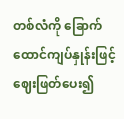တစ်လံကို ခြောက်ထောင်ကျပ်နှုန်းဖြင့် ဈေးဖြတ်ပေး၍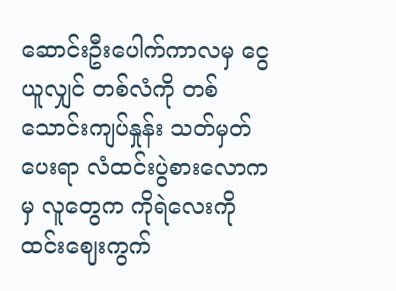ဆောင်းဦးပေါက်ကာလမှ ငွေယူလျှင် တစ်လံကို တစ်သောင်းကျပ်နှုန်း သတ်မှတ်ပေးရာ လံထင်းပွဲစားလောကမှ လူတွေက ကိုရဲလေးကို ထင်းဈေးကွက်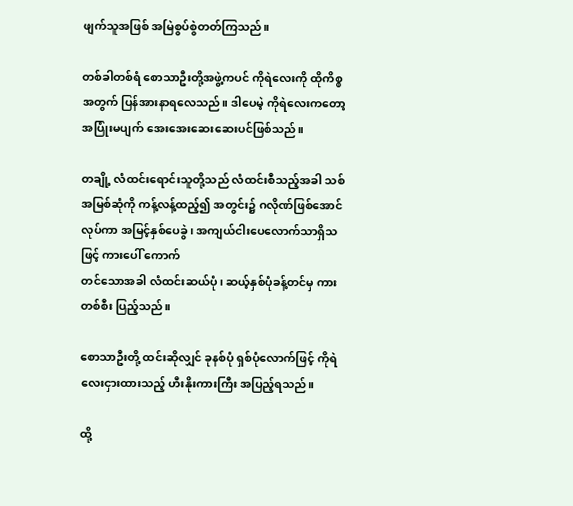ဖျက်သူအဖြစ် အမြဲစွပ်စွဲတတ်ကြသည်။

တစ်ခါတစ်ရံ စောသာဦးတို့အဖွဲ့ကပင် ကိုရဲလေးကို ထိုကိစ္စအတွက် ပြန်အားနာရလေသည်။ ဒါပေမဲ့ ကိုရဲလေးကတော့ အပြုံးမပျက် အေးအေးဆေးဆေးပင်ဖြစ်သည်။

တချို့ လံထင်းရောင်းသူတို့သည် လံထင်းစီသည့်အခါ သစ်အမြစ်ဆုံကို ကန့်လန့်ထည့်၍ အတွင်း၌ ဂလိုဏ်ဖြစ်အောင်လုပ်ကာ အမြင့်နှစ်ပေခွဲ၊ အကျယ်ငါးပေလောက်သာရှိသဖြင့် ကားပေါ် ကောက်
တင်သောအခါ လံထင်းဆယ်ပုံ၊ ဆယ့်နှစ်ပုံခန့်တင်မှ ကားတစ်စီး ပြည့်သည်။

စောသာဦးတို့ ထင်းဆိုလျှင် ခုနစ်ပုံ ရှစ်ပုံလောက်ဖြင့် ကိုရဲလေးငှားထားသည့် ဟီးနိုးကားကြီး အပြည့်ရသည်။

ထို့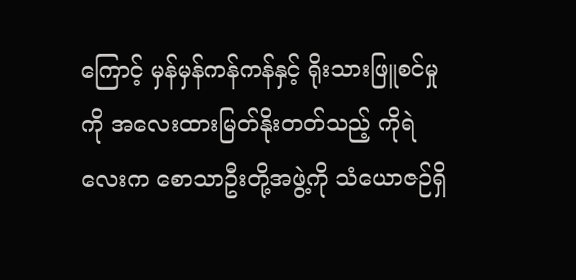ကြောင့် မှန်မှန်ကန်ကန်နှင့် ရိုးသားဖြူစင်မှုကို အလေးထားမြတ်နိုးတတ်သည့် ကိုရဲလေးက စောသာဦးတို့အဖွဲ့ကို သံယောဇဉ်ရှိ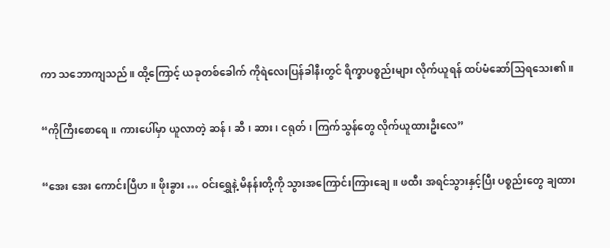ကာ သဘောကျသည်။ ထို့ကြောင့် ယခုတစ်ခေါက် ကိုရဲလေးပြန်ခါနီးတွင် ရိက္ခာပစ္စည်းများ လိုက်ယူရန် ထပ်မံဆော်သြရသေး၏။

“ကိုကြီးစောရေ။ ကားပေါ်မှာ ယူလာတဲ့ ဆန်၊ ဆီ၊ ဆား၊ ငရုတ်၊ ကြက်သွန်တွေ လိုက်ယူထားဦးလေ”

“အေး အေး ကောင်းပြီဟ။ ဖိုးခွား … ဝင်းရွှေနဲ့ မိနန်းတို့ကို သွားအကြောင်းကြားချေ။ ဖထီး အရင်သွားနှင့်ပြီး ပစ္စည်းတွေ ချထား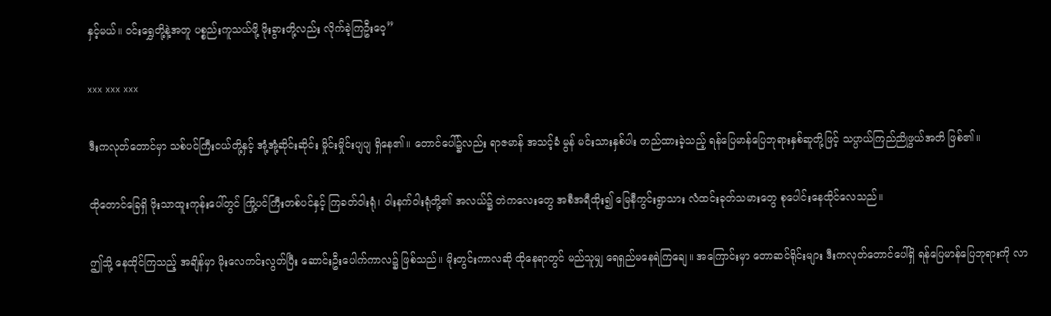နှင့်မယ်။ ဝင်းရွှေတို့နဲ့အတူ ပစ္စည်းကူသယ်ဖို့ ဖိုးခွားတို့လည်း လိုက်ခဲ့ကြဦးဝေ့”

xxx xxx xxx

ဒီးကလုတ်တောင်မှာ သစ်ပင်ကြီးငယ်တို့နှင့် အုံ့အုံ့ဆိုင်းဆိုင်း မှိုင်းမှိုင်းပျပျ ရှိနေ၏။ တောင်ပေါ်၌လည်း ရာဇမာန် အသင့်ခံ မွန် မင်းသားနှစ်ပါး တည်ထားခဲ့သည့် ရန်ပြေမာန်ပြေဘုရားနှစ်ဆူတို့ဖြင့် သပ္ပာယ်ကြည်ညိုဖွယ်အတိ ဖြစ်၏။

ထိုတောင်ခြေရှိ ဖိုးသာထူးကုန်းပေါ်တွင် ကြို့ပင်ကြီးတစ်ပင်နှင့် ကြခတ်ဝါးရုံ၊ ဝါးနက်ဝါးရုံတို့၏ အလယ်၌ တဲကလေးတွေ အစီအရီထိုး၍ မြေနီကွင်းရွာသား လံထင်းခုတ်သမားတွေ စုပေါင်းနေထိုင်လေသည်။

ဤသို့ နေထိုင်ကြသည့် အချိန်မှာ မိုးလေကင်းလွတ်ပြီး ဆောင်းဦးပေါက်ကာလ၌ ဖြစ်သည်။ မိုးတွင်းကာလဆို ထိုနေရာတွင် မည်သူမျှ ရေရှည်မနေရဲကြချေ။ အကြောင်းမှာ တောဆင်ရိုင်းများ ဒီးကလုတ်တောင်ပေါ်ရှိ ရန်ပြေမာန်ပြေဘုရားကို လာ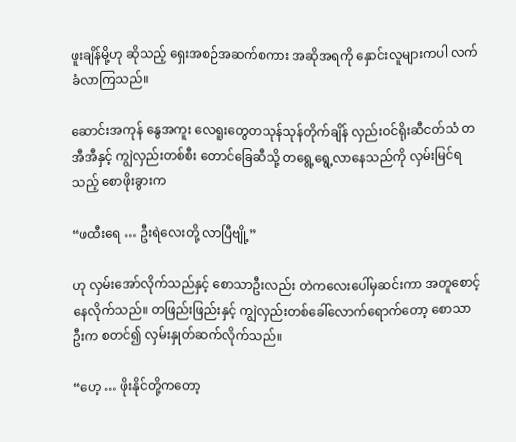ဖူးချိန်မို့ဟု ဆိုသည့် ရှေးအစဉ်အဆက်စကား အဆိုအရကို နှောင်းလူများကပါ လက်ခံလာကြသည်။

ဆောင်းအကုန် နွေအကူး လေရူးတွေတသုန်သုန်တိုက်ချိန် လှည်းဝင်ရိုးဆီငတ်သံ တအီအီနှင့် ကျွဲလှည်းတစ်စီး တောင်ခြေဆီသို့ တရွေ့ရွေ့လာနေသည်ကို လှမ်းမြင်ရသည့် စောဖိုးခွားက

“ဖထီးရေ … ဦးရဲလေးတို့ လာပြီဗျို့”

ဟု လှမ်းအော်လိုက်သည်နှင့် စောသာဦးလည်း တဲကလေးပေါ်မှဆင်းကာ အတူစောင့်နေလိုက်သည်။ တဖြည်းဖြည်းနှင့် ကျွဲလှည်းတစ်ခေါ်လောက်ရောက်တော့ စောသာဦးက စတင်၍ လှမ်းနှုတ်ဆက်လိုက်သည်။

“ဟေ့ … ဖိုးနိုင်တို့ကတော့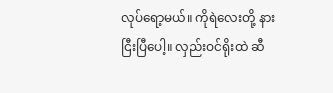လုပ်ရော့မယ်။ ကိုရဲလေးတို့ နားငြီးပြီပေါ့။ လှည်းဝင်ရိုးထဲ ဆီ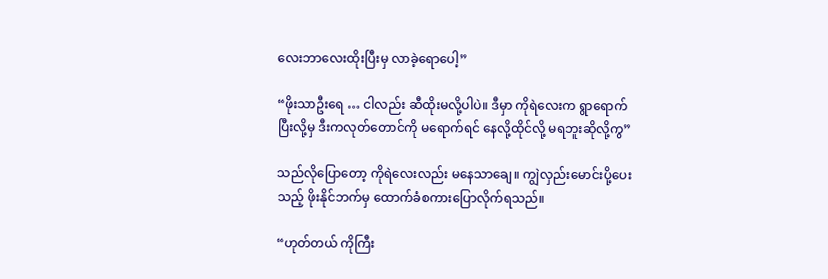လေးဘာလေးထိုးပြီးမှ လာခဲ့ရောပေါ့”

“ဖိုးသာဦးရေ … ငါလည်း ဆီထိုးမလို့ပါပဲ။ ဒီမှာ ကိုရဲလေးက ရွာရောက်ပြီးလို့မှ ဒီးကလုတ်တောင်ကို မရောက်ရင် နေလို့ထိုင်လို့ မရဘူးဆိုလို့ကွ”

သည်လိုပြောတော့ ကိုရဲလေးလည်း မနေသာချေ။ ကျွဲလှည်းမောင်းပို့ပေးသည့် ဖိုးနိုင်ဘက်မှ ထောက်ခံစကားပြောလိုက်ရသည်။

“ဟုတ်တယ် ကိုကြီး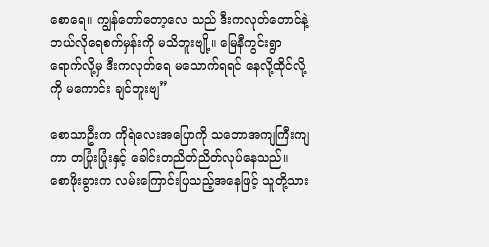စောရေ။ ကျွန်တော်တော့လေ သည် ဒီးကလုတ်တောင်နဲ့ ဘယ်လိုရေစက်မှန်းကို မသိဘူးဗျို့။ မြေနီကွင်းရွာ ရောက်လို့မှ ဒီးကလုတ်ရေ မသောက်ရရင် နေလို့ထိုင်လို့ကို မကောင်း ချင်ဘူးဗျ”

စောသာဦးက ကိုရဲလေးအပြောကို သဘောအကျကြီးကျကာ တပြုံးပြုံးနှင့် ခေါင်းတညိတ်ညိတ်လုပ်နေသည်။ စောဖိုးခွားက လမ်းကြောင်းပြသည့်အနေဖြင့် သူတို့သား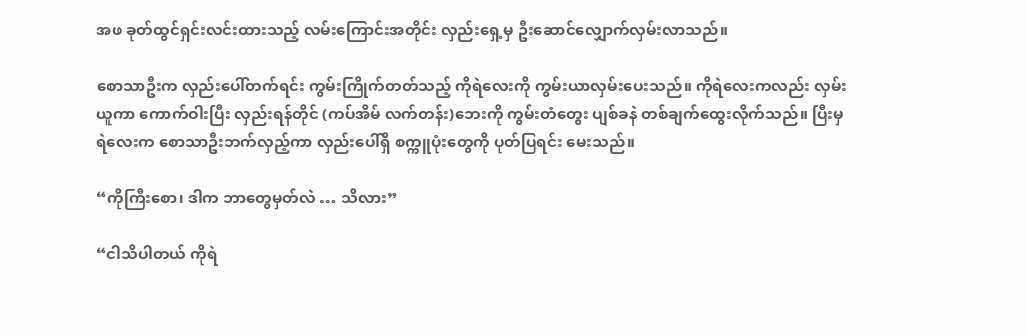အဖ ခုတ်ထွင်ရှင်းလင်းထားသည့် လမ်းကြောင်းအတိုင်း လှည်းရှေ့မှ ဦးဆောင်လျှောက်လှမ်းလာသည်။

စောသာဦးက လှည်းပေါ်တက်ရင်း ကွမ်းကြိုက်တတ်သည့် ကိုရဲလေးကို ကွမ်းယာလှမ်းပေးသည်။ ကိုရဲလေးကလည်း လှမ်းယူကာ ကောက်ဝါးပြီး လှည်းရန်တိုင် (ကပ်အိမ် လက်တန်း)ဘေးကို ကွမ်းတံတွေး ပျစ်ခနဲ တစ်ချက်ထွေးလိုက်သည်။ ပြီးမှ ရဲလေးက စောသာဦးဘက်လှည့်ကာ လှည်းပေါ်ရှိ စက္ကူပုံးတွေကို ပုတ်ပြရင်း မေးသည်။

“ကိုကြီးစော၊ ဒါက ဘာတွေမှတ်လဲ … သိလား”

“ငါသိပါတယ် ကိုရဲ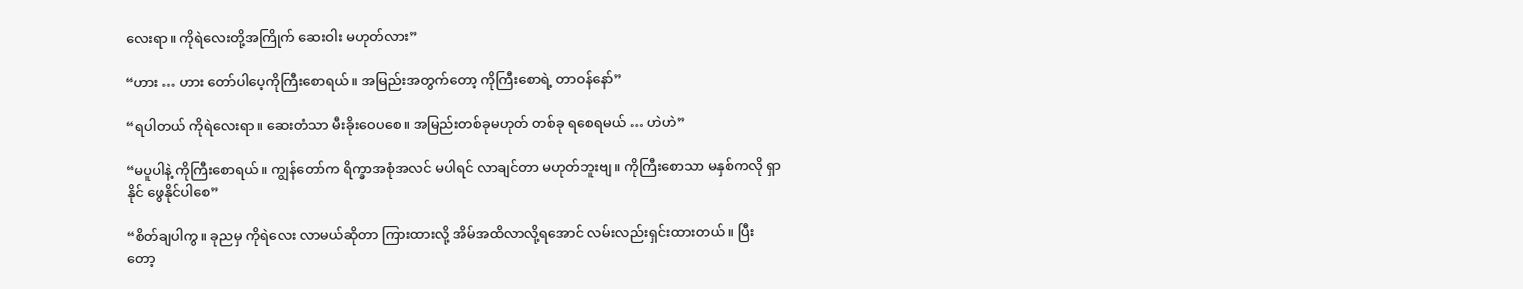လေးရာ။ ကိုရဲလေးတို့အကြိုက် ဆေးဝါး မဟုတ်လား”

“ဟား … ဟား တော်ပါပေ့ကိုကြီးစောရယ်။ အမြည်းအတွက်တော့ ကိုကြီးစောရဲ့ တာဝန်နော်”

“ရပါတယ် ကိုရဲလေးရာ။ ဆေးတံသာ မီးခိုးဝေပစေ။ အမြည်းတစ်ခုမဟုတ် တစ်ခု ရစေရမယ် … ဟဲဟဲ”

“မပူပါနဲ့ ကိုကြီးစောရယ်။ ကျွန်တော်က ရိက္ခာအစုံအလင် မပါရင် လာချင်တာ မဟုတ်ဘူးဗျ။ ကိုကြီးစောသာ မနှစ်ကလို ရှာနိုင် ဖွေနိုင်ပါစေ”

“စိတ်ချပါကွ။ ခုညမှ ကိုရဲလေး လာမယ်ဆိုတာ ကြားထားလို့ အိမ်အထိလာလို့ရအောင် လမ်းလည်းရှင်းထားတယ်။ ပြီးတော့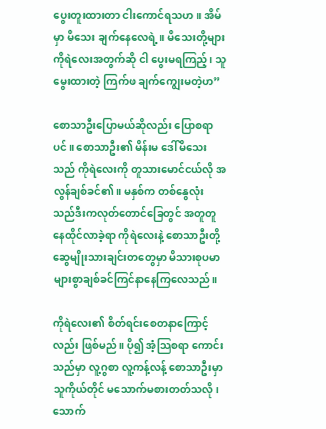ပွေးတူးထားတာ ငါးကောင်ရသဟ။ အိမ်မှာ မိသေး ချက်နေလေရဲ့။ မိသေးတို့များ ကိုရဲလေးအတွက်ဆို ငါ ပွေးမရကြည့်၊ သူမွေးထားတဲ့ ကြက်ဖ ချက်ကျွေးမတဲ့ဟ”

စောသာဦးပြောမယ်ဆိုလည်း ပြောစရာပင်။ စောသာဦး၏ မိန်းမ ဒေါ်မိသေးသည် ကိုရဲလေးကို တူသားမောင်ငယ်လို အလွန်ချစ်ခင်၏။ မနှစ်က တစ်နွေလုံး သည်ဒီးကလုတ်တောင်ခြေတွင် အတူတူ နေထိုင်လာခဲ့ရာ ကိုရဲလေးနဲ့ စောသာဦးတို့ ဆွေမျိုးသားချင်းတတွေမှာ မိသားစုပမာ များစွာချစ်ခင်ကြင်နာနေကြလေသည်။

ကိုရဲလေး၏ စိတ်ရင်းစေတနာကြောင့်လည်း ဖြစ်မည်။ ပို၍ အံ့သြစရာ ကောင်းသည်မှာ လူ့ဂွစာ လူ့ကန့်လန့် စောသာဦးမှာ သူကိုယ်တိုင် မသောက်မစားတတ်သလို၊ သောက်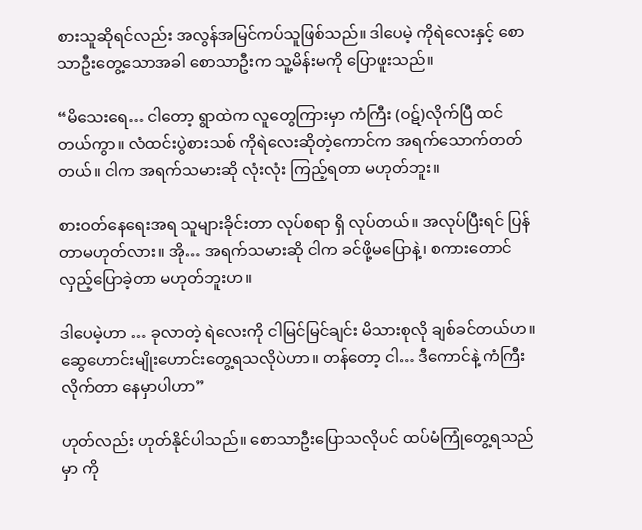စားသူဆိုရင်လည်း အလွန်အမြင်ကပ်သူဖြစ်သည်။ ဒါပေမဲ့ ကိုရဲလေးနှင့် စောသာဦးတွေ့သောအခါ စောသာဦးက သူ့မိန်းမကို ပြောဖူးသည်။

“မိသေးရေ… ငါတော့ ရွာထဲက လူတွေကြားမှာ ကံကြီး (ဝဋ်)လိုက်ပြီ ထင်တယ်ကွာ။ လံထင်းပွဲစားသစ် ကိုရဲလေးဆိုတဲ့ကောင်က အရက်သောက်တတ်တယ်။ ငါက အရက်သမားဆို လုံးလုံး ကြည့်ရတာ မဟုတ်ဘူး။

စားဝတ်နေရေးအရ သူများခိုင်းတာ လုပ်စရာ ရှိ လုပ်တယ်။ အလုပ်ပြီးရင် ပြန်တာမဟုတ်လား။ အို… အရက်သမားဆို ငါက ခင်ဖို့မပြောနဲ့၊ စကားတောင် လှည့်ပြောခဲ့တာ မဟုတ်ဘူးဟ။

ဒါပေမဲ့ဟာ … ခုလာတဲ့ ရဲလေးကို ငါမြင်မြင်ချင်း မိသားစုလို ချစ်ခင်တယ်ဟ။ ဆွေဟောင်းမျိုးဟောင်းတွေ့ရသလိုပဲဟာ။ တန်တော့ ငါ… ဒီကောင်နဲ့ ကံကြီးလိုက်တာ နေမှာပါဟာ”

ဟုတ်လည်း ဟုတ်နိုင်ပါသည်။ စောသာဦးပြောသလိုပင် ထပ်မံကြုံတွေ့ရသည်မှာ ကို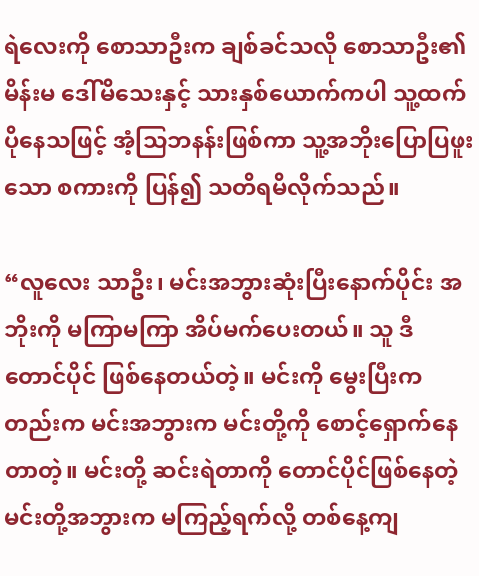ရဲလေးကို စောသာဦးက ချစ်ခင်သလို စောသာဦး၏ မိန်းမ ဒေါ်မိသေးနှင့် သားနှစ်ယောက်ကပါ သူ့ထက် ပိုနေသဖြင့် အံ့သြဘနန်းဖြစ်ကာ သူ့အဘိုးပြောပြဖူးသော စကားကို ပြန်၍ သတိရမိလိုက်သည်။

“လူလေး သာဦး၊ မင်းအဘွားဆုံးပြီးနောက်ပိုင်း အဘိုးကို မကြာမကြာ အိပ်မက်ပေးတယ်။ သူ ဒီတောင်ပိုင် ဖြစ်နေတယ်တဲ့။ မင်းကို မွေးပြီးကတည်းက မင်းအဘွားက မင်းတို့ကို စောင့်ရှောက်နေ တာတဲ့။ မင်းတို့ ဆင်းရဲတာကို တောင်ပိုင်ဖြစ်နေတဲ့ မင်းတို့အဘွားက မကြည့်ရက်လို့ တစ်နေ့ကျ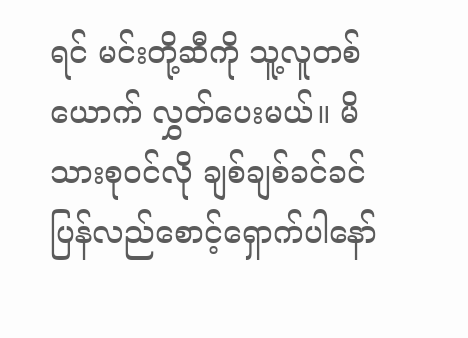ရင် မင်းတို့ဆီကို သူ့လူတစ်ယောက် လွှတ်ပေးမယ်။ မိသားစုဝင်လို ချစ်ချစ်ခင်ခင် ပြန်လည်စောင့်ရှောက်ပါနော်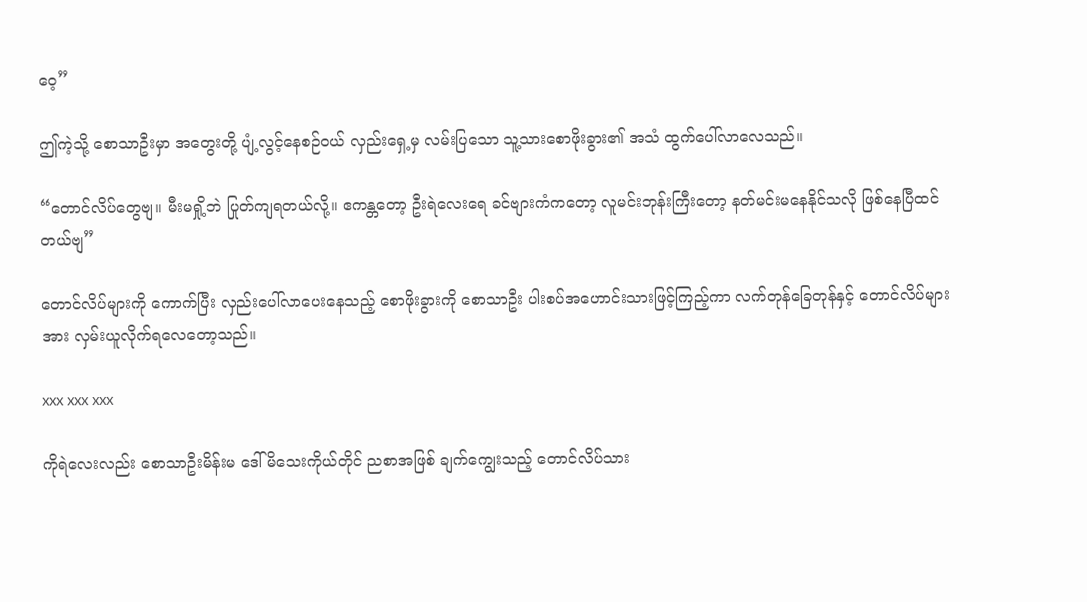ဝေ့”

ဤကဲ့သို့ စောသာဦးမှာ အတွေးတို့ ပျံ့လွင့်နေစဉ်ဝယ် လှည်းရှေ့မှ လမ်းပြသော သူ့သားစောဖိုးခွား၏ အသံ ထွက်ပေါ်လာလေသည်။

“တောင်လိပ်တွေဗျ။ မီးမရှို့ဘဲ ပြုတ်ကျရတယ်လို့။ ဧကန္တတော့ ဦးရဲလေးရေ ခင်ဗျားကံကတော့ လူမင်းဘုန်းကြီးတော့ နတ်မင်းမနေနိုင်သလို ဖြစ်နေပြီထင်တယ်ဗျ”

တောင်လိပ်များကို ကောက်ပြီး လှည်းပေါ်လာပေးနေသည့် စောဖိုးခွားကို စောသာဦး ပါးစပ်အဟောင်းသားဖြင့်ကြည့်ကာ လက်တုန်ခြေတုန်နှင့် တောင်လိပ်များအား လှမ်းယူလိုက်ရလေတော့သည်။

xxx xxx xxx

ကိုရဲလေးလည်း စောသာဦးမိန်းမ ဒေါ်မိသေးကိုယ်တိုင် ညစာအဖြစ် ချက်ကျွေးသည့် တောင်လိပ်သား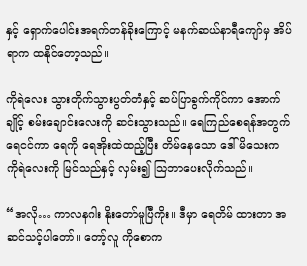နှင့် ရှောက်ပေါင်းအရက်တန်ခိုးကြောင့် မနက်ဆယ်နာရီကျော်မှ အိပ်ရာက ထနိုင်တော့သည်။

ကိုရဲလေး သွားတိုက်သွားပွတ်တံနှင့် ဆပ်ပြာခွက်ကိုင်ကာ အောက်ချိုင့် စမ်းချောင်းလေးကို ဆင်းသွားသည်။ ရေကြည်စေရန်အတွက် ရေငင်ကာ ရေကို ရေအိုးထဲထည့်ပြီး တိမ်နေသော ဒေါ်မိသေးက ကိုရဲလေးကို မြင်သည်နှင့် လှမ်း၍ သြဘာပေးလိုက်သည်။

“အလို… ကာလနဂါး နိုးတော်မူပြီကိုး။ ဒီမှာ ရေတိမ် ထားတာ အဆင်သင့်ပါတော်။ တော့်လူ ကိုစောက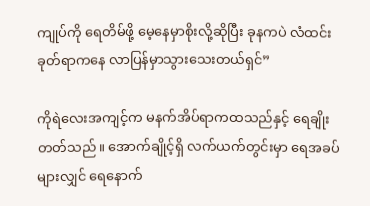ကျုပ်ကို ရေတိမ်ဖို့ မေ့နေမှာစိုးလို့ဆိုပြီး ခုနကပဲ လံထင်းခုတ်ရာကနေ လာပြန်မှာသွားသေးတယ်ရှင်”

ကိုရဲလေးအကျင့်က မနက်အိပ်ရာကထသည်နှင့် ရေချိုးတတ်သည်။ အောက်ချိုင့်ရှိ လက်ယက်တွင်းမှာ ရေအခပ်များလျှင် ရေနောက်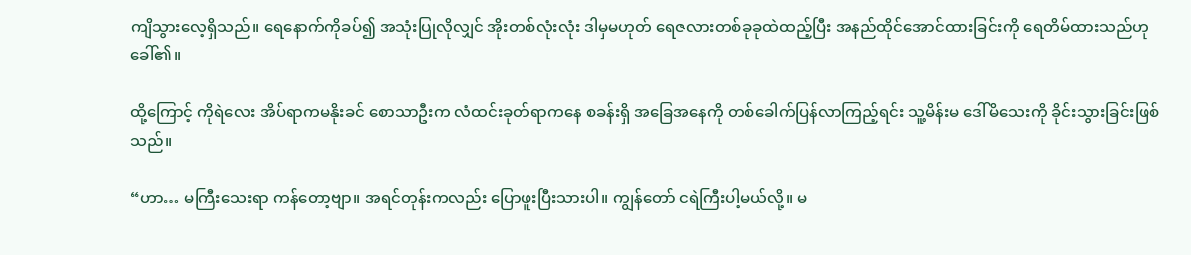ကျိသွားလေ့ရှိသည်။ ရေနောက်ကိုခပ်၍ အသုံးပြုလိုလျှင် အိုးတစ်လုံးလုံး ဒါမှမဟုတ် ရေဇလားတစ်ခုခုထဲထည့်ပြီး အနည်ထိုင်အောင်ထားခြင်းကို ရေတိမ်ထားသည်ဟုခေါ်၏။

ထို့ကြောင့် ကိုရဲလေး အိပ်ရာကမနိုးခင် စောသာဦးက လံထင်းခုတ်ရာကနေ စခန်းရှိ အခြေအနေကို တစ်ခေါက်ပြန်လာကြည့်ရင်း သူ့မိန်းမ ဒေါ်မိသေးကို ခိုင်းသွားခြင်းဖြစ်သည်။

“ဟာ… မကြီးသေးရာ ကန်တော့ဗျာ။ အရင်တုန်းကလည်း ပြောဖူးပြီးသားပါ။ ကျွန်တော် ငရဲကြီးပါ့မယ်လို့။ မ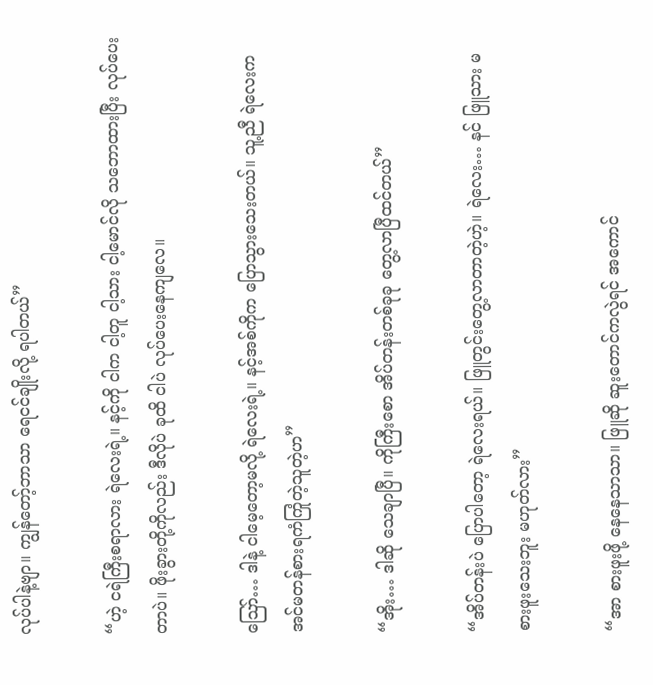လုပ်ပါနဲ့ဗျာ။ ကျွန်တော့်ဘာသာ ရေငင်ချိုးလို့ ရပါတယ်”

“ဟဲ့ ငရဲကြီးစရာလား ရဲလေးရဲ့။ နင့်ကို ငါက ငါ့တူ ငါ့သား ငါ့မောင်လို သဘောထားပြီး လုပ်ပေးတာပဲ။ ဖိုးခွားတို့ကိုလည်း ဒီလိုပဲ ခုထိ ငါပဲ လုပ်ပေးနေကျလေ။

ဪ… ဒါနဲ့ ငါမေ့တော့မလို့ ရဲလေးရဲ့။ နင့်အစ်ကိုက ပြောသွားသေးတယ်။ သူ့ညီ ရဲလေးက အင်မတန်စားရကံကြုံတဲ့သူတဲ့ဟ”

“အိုး… ဒါဆို သေချာပြီ။ ကိုကြီးစော အိပ်တန်းတစ်ခုခု တွေ့လာပြီထင်တယ်”

“အိပ်တန်းပဲ ပြောပါတော့ ရဲလေးရယ်။ ဖြူတွင်းတွေ့လာတာတဲ့ဟဲ့။ ရဲလေး… နင် ဖြူသား မစားဖူးသေးဘူး မဟုတ်လား”

“အာ စားဖူးဖို့ နေနေသာသာ။ ဖြူဆို ဆူးတောင်ကလွဲရင် အကောင်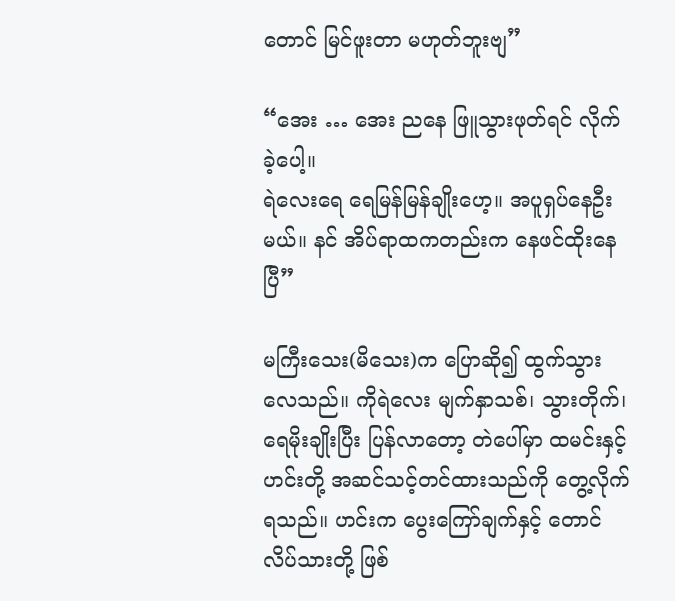တောင် မြင်ဖူးတာ မဟုတ်ဘူးဗျ”

“အေး … အေး ညနေ ဖြူသွားဖုတ်ရင် လိုက်ခဲ့ပေါ့။
ရဲလေးရေ ရေမြန်မြန်ချိုးဟေ့။ အပူရှပ်နေဦးမယ်။ နင် အိပ်ရာထကတည်းက နေဖင်ထိုးနေပြီ”

မကြီးသေး(မိသေး)က ပြောဆို၍ ထွက်သွားလေသည်။ ကိုရဲလေး မျက်နှာသစ်၊ သွားတိုက်၊ ရေမိုးချိုးပြီး ပြန်လာတော့ တဲပေါ်မှာ ထမင်းနှင့် ဟင်းတို့ အဆင်သင့်တင်ထားသည်ကို တွေ့လိုက်ရသည်။ ဟင်းက ပွေးကြော်ချက်နှင့် တောင်လိပ်သားတို့ ဖြစ်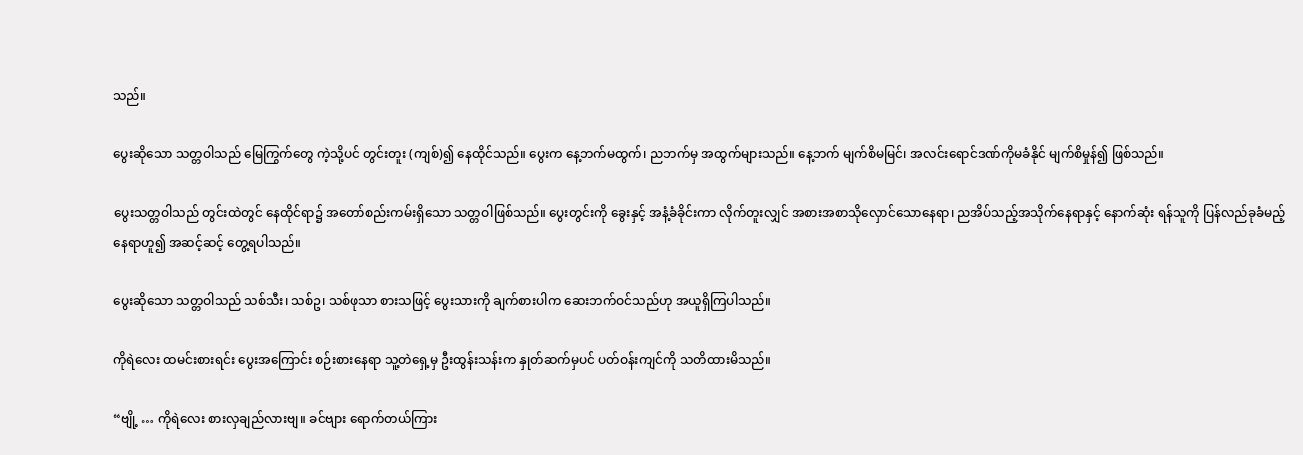သည်။

ပွေးဆိုသော သတ္တဝါသည် မြေကြွက်တွေ ကဲ့သို့ပင် တွင်းတူး (ကျစ်)၍ နေထိုင်သည်။ ပွေးက နေ့ဘက်မထွက်၊ ညဘက်မှ အထွက်များသည်။ နေ့ဘက် မျက်စိမမြင်၊ အလင်းရောင်ဒဏ်ကိုမခံနိုင် မျက်စိမှုန်၍ ဖြစ်သည်။

ပွေးသတ္တဝါသည် တွင်းထဲတွင် နေထိုင်ရာ၌ အတော်စည်းကမ်းရှိသော သတ္တဝါဖြစ်သည်။ ပွေးတွင်းကို ခွေးနှင့် အနံ့ခံခိုင်းကာ လိုက်တူးလျှင် အစားအစာသိုလှောင်သောနေရာ၊ ညအိပ်သည့်အသိုက်နေရာနှင့် နောက်ဆုံး ရန်သူကို ပြန်လည်ခုခံမည့် နေရာဟူ၍ အဆင့်ဆင့် တွေ့ရပါသည်။

ပွေးဆိုသော သတ္တဝါသည် သစ်သီး၊ သစ်ဥ၊ သစ်ဖုသာ စားသဖြင့် ပွေးသားကို ချက်စားပါက ဆေးဘက်ဝင်သည်ဟု အယူရှိကြပါသည်။

ကိုရဲလေး ထမင်းစားရင်း ပွေးအကြောင်း စဉ်းစားနေရာ သူ့တဲရှေ့မှ ဦးထွန်းသန်းက နှုတ်ဆက်မှပင် ပတ်ဝန်းကျင်ကို သတိထားမိသည်။

“ဗျို့ … ကိုရဲလေး စားလှချည်လားဗျ။ ခင်ဗျား ရောက်တယ်ကြား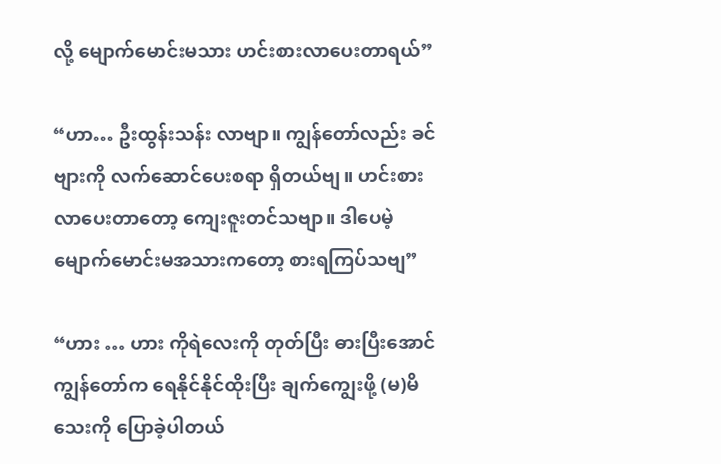လို့ မျောက်မောင်းမသား ဟင်းစားလာပေးတာရယ်”

“ဟာ… ဦးထွန်းသန်း လာဗျာ။ ကျွန်တော်လည်း ခင်ဗျားကို လက်ဆောင်ပေးစရာ ရှိတယ်ဗျ။ ဟင်းစားလာပေးတာတော့ ကျေးဇူးတင်သဗျာ။ ဒါပေမဲ့ မျောက်မောင်းမအသားကတော့ စားရကြပ်သဗျ”

“ဟား … ဟား ကိုရဲလေးကို တုတ်ပြီး ဓားပြီးအောင် ကျွန်တော်က ရေနိုင်နိုင်ထိုးပြီး ချက်ကျွေးဖို့ (မ)မိသေးကို ပြောခဲ့ပါတယ်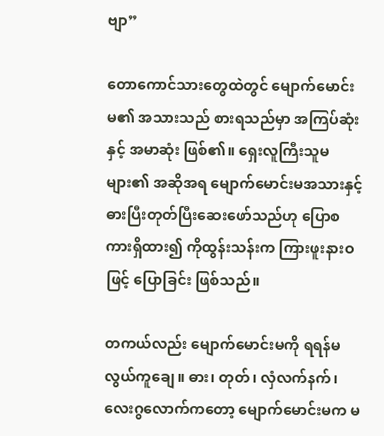ဗျာ”

တောကောင်သားတွေထဲတွင် မျောက်မောင်းမ၏ အသားသည် စားရသည်မှာ အကြပ်ဆုံးနှင့် အမာဆုံး ဖြစ်၏။ ရှေးလူကြီးသူမများ၏ အဆိုအရ မျောက်မောင်းမအသားနှင့် ဓားပြီးတုတ်ပြီးဆေးဖော်သည်ဟု ပြောစကားရှိထား၍ ကိုထွန်းသန်းက ကြားဖူးနားဝဖြင့် ပြောခြင်း ဖြစ်သည်။

တကယ်လည်း မျောက်မောင်းမကို ရရန်မလွယ်ကူချေ။ ဓား၊ တုတ်၊ လှံလက်နက်၊ လေးဂွလောက်ကတော့ မျောက်မောင်းမက မ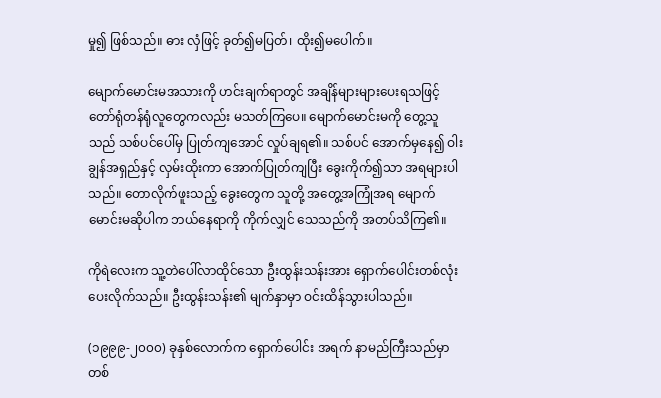မှု၍ ဖြစ်သည်။ ဓား လှံဖြင့် ခုတ်၍မပြတ်၊ ထိုး၍မပေါက်။

မျောက်မောင်းမအသားကို ဟင်းချက်ရာတွင် အချိန်များများပေးရသဖြင့် တော်ရုံတန်ရုံလူတွေကလည်း မသတ်ကြပေ။ မျောက်မောင်းမကို တွေ့သူသည် သစ်ပင်ပေါ်မှ ပြုတ်ကျအောင် လှုပ်ချရ၏။ သစ်ပင် အောက်မှနေ၍ ဝါးချွန်အရှည်နှင့် လှမ်းထိုးကာ အောက်ပြုတ်ကျပြီး ခွေးကိုက်၍သာ အရများပါသည်။ တောလိုက်ဖူးသည့် ခွေးတွေက သူတို့ အတွေ့အကြုံအရ မျောက်မောင်းမဆိုပါက ဘယ်နေရာကို ကိုက်လျှင် သေသည်ကို အတပ်သိကြ၏။

ကိုရဲလေးက သူ့တဲပေါ်လာထိုင်သော ဦးထွန်းသန်းအား ရှောက်ပေါင်းတစ်လုံး ပေးလိုက်သည်။ ဦးထွန်းသန်း၏ မျက်နှာမှာ ဝင်းထိန်သွားပါသည်။

(၁၉၉၉-၂၀၀၀) ခုနှစ်လောက်က ရှောက်ပေါင်း အရက် နာမည်ကြီးသည်မှာ တစ်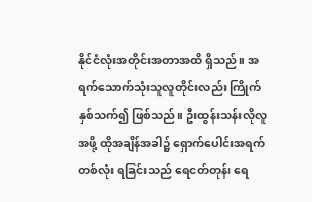နိုင်ငံလုံးအတိုင်းအတာအထိ ရှိသည်။ အရက်သောက်သုံးသူလူတိုင်းလည်း ကြိုက်နှစ်သက်၍ ဖြစ်သည်။ ဦးထွန်းသန်းလိုလူအဖို့ ထိုအချိန်အခါ၌ ရှောက်ပေါင်းအရက်တစ်လုံး ရခြင်းသည် ရေငတ်တုန်း ရေ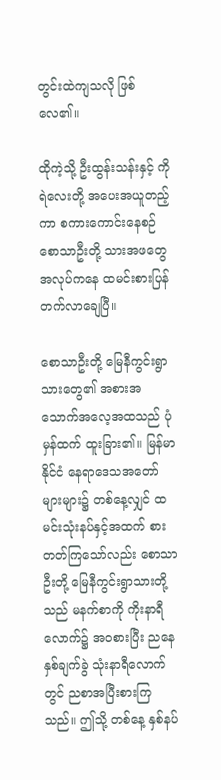တွင်းထဲကျသလို ဖြစ်လေ၏။

ထိုကဲ့သို့ ဦးထွန်းသန်းနှင့် ကိုရဲလေးတို့ အပေးအယူတည့်ကာ စကားကောင်းနေစဉ် စောသာဦးတို့ သားအဖတွေ အလုပ်ကနေ ထမင်းစားပြန်တက်လာချေပြီ။

စောသာဦးတို့ မြေနီကွင်းရွာသားတွေ၏ အစားအသောက်အလေ့အထသည် ပုံမှန်ထက် ထူးခြား၏။ မြန်မာနိုင်ငံ နေရာဒေသအတော်များများ၌ တစ်နေ့လျှင် ထမင်းသုံးနပ်နှင့်အထက် စားတတ်ကြသော်လည်း စောသာဦးတို့ မြေနီကွင်းရွာသားတို့သည် မနက်စာကို ကိုးနာရီလောက်၌ အဝစားပြီး ညနေ နှစ်ချက်ခွဲ သုံးနာရီလောက်တွင် ညစာအပြီးစားကြသည်။ ဤသို့ တစ်နေ့ နှစ်နပ်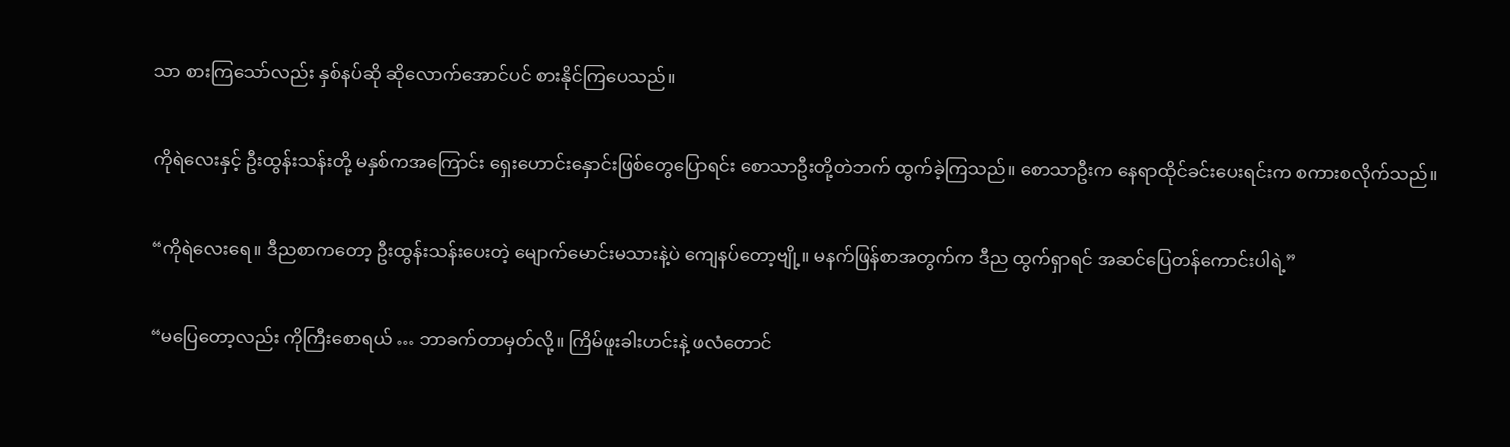သာ စားကြသော်လည်း နှစ်နပ်ဆို ဆိုလောက်အောင်ပင် စားနိုင်ကြပေသည်။

ကိုရဲလေးနှင့် ဦးထွန်းသန်းတို့ မနှစ်ကအကြောင်း ရှေးဟောင်းနှောင်းဖြစ်တွေပြောရင်း စောသာဦးတို့တဲဘက် ထွက်ခဲ့ကြသည်။ စောသာဦးက နေရာထိုင်ခင်းပေးရင်းက စကားစလိုက်သည်။

“ကိုရဲလေးရေ။ ဒီညစာကတော့ ဦးထွန်းသန်းပေးတဲ့ မျောက်မောင်းမသားနဲ့ပဲ ကျေနပ်တော့ဗျို့။ မနက်ဖြန်စာအတွက်က ဒီည ထွက်ရှာရင် အဆင်ပြေတန်ကောင်းပါရဲ့”

“မပြေတော့လည်း ကိုကြီးစောရယ် … ဘာခက်တာမှတ်လို့။ ကြိမ်ဖူးခါးဟင်းနဲ့ ဖလံတောင်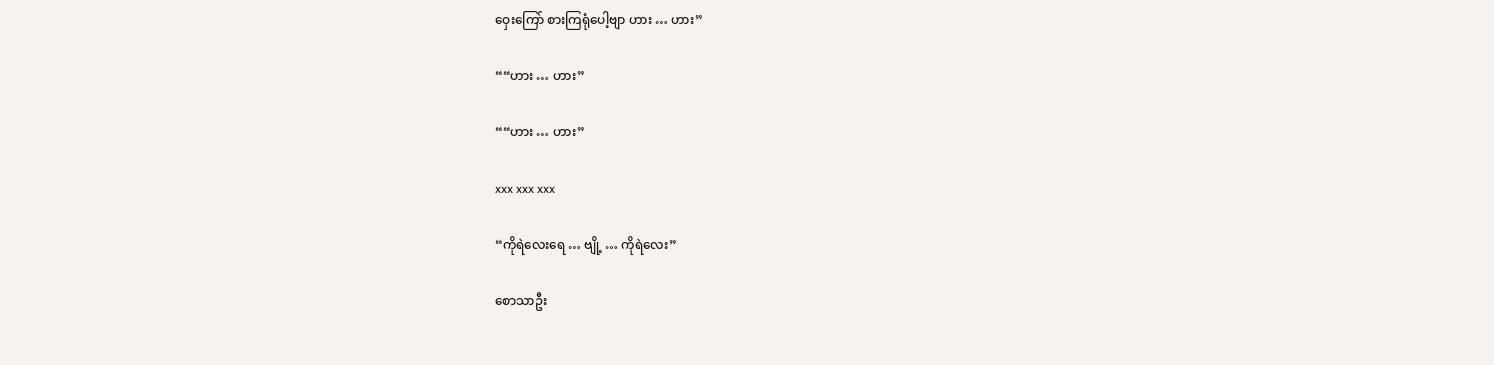ဝှေးကြော် စားကြရုံပေါ့ဗျာ ဟား … ဟား”

““ဟား … ဟား”

““ဟား … ဟား”

xxx xxx xxx

“ကိုရဲလေးရေ … ဗျို့ … ကိုရဲလေး”

စောသာဦး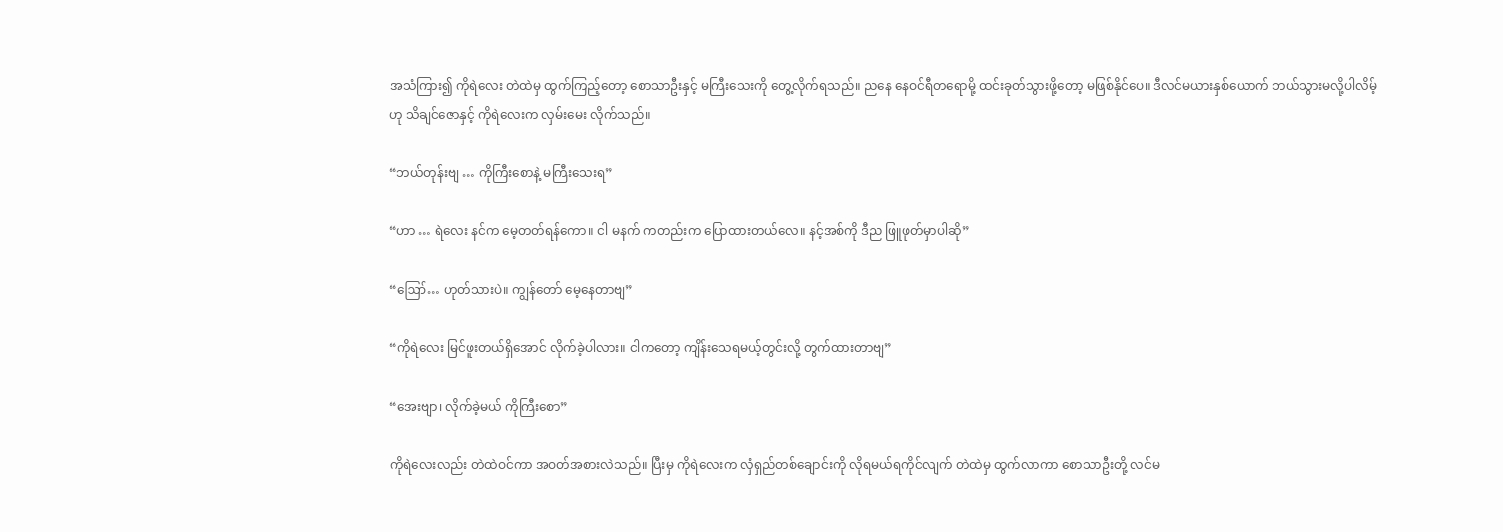အသံကြား၍ ကိုရဲလေး တဲထဲမှ ထွက်ကြည့်တော့ စောသာဦးနှင့် မကြီးသေးကို တွေ့လိုက်ရသည်။ ညနေ နေဝင်ရီတရောမို့ ထင်းခုတ်သွားဖို့တော့ မဖြစ်နိုင်ပေ။ ဒီလင်မယားနှစ်ယောက် ဘယ်သွားမလို့ပါလိမ့်ဟု သိချင်ဇောနှင့် ကိုရဲလေးက လှမ်းမေး လိုက်သည်။

“ဘယ်တုန်းဗျ … ကိုကြီးစောနဲ့ မကြီးသေးရ”

“ဟာ … ရဲလေး နင်က မေ့တတ်ရန်ကော။ ငါ မနက် ကတည်းက ပြောထားတယ်လေ။ နင့်အစ်ကို ဒီည ဖြူဖုတ်မှာပါဆို”

“ဪ… ဟုတ်သားပဲ။ ကျွန်တော် မေ့နေတာဗျ”

“ကိုရဲလေး မြင်ဖူးတယ်ရှိအောင် လိုက်ခဲ့ပါလား။ ငါကတော့ ကျိန်းသေရမယ့်တွင်းလို့ တွက်ထားတာဗျ”

“အေးဗျာ၊ လိုက်ခဲ့မယ် ကိုကြီးစော”

ကိုရဲလေးလည်း တဲထဲဝင်ကာ အဝတ်အစားလဲသည်။ ပြီးမှ ကိုရဲလေးက လှံရှည်တစ်ချောင်းကို လိုရမယ်ရကိုင်လျက် တဲထဲမှ ထွက်လာကာ စောသာဦးတို့ လင်မ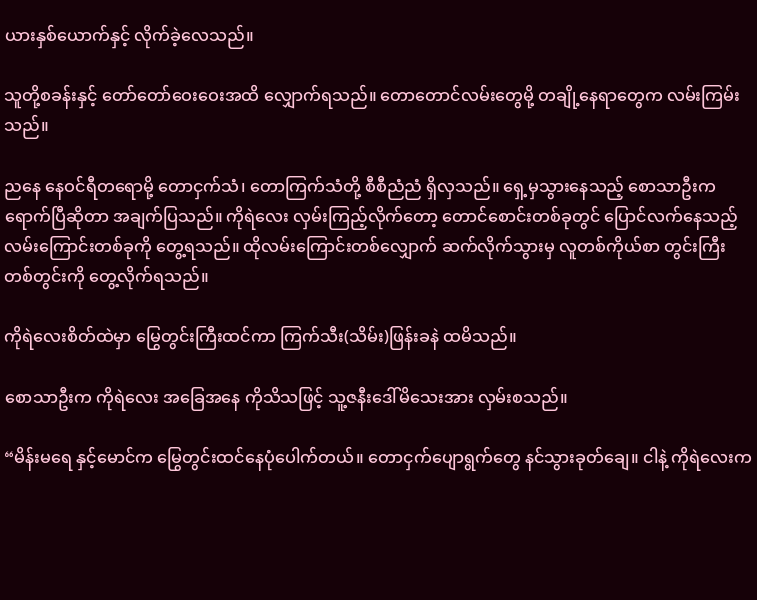ယားနှစ်ယောက်နှင့် လိုက်ခဲ့လေသည်။

သူတို့စခန်းနှင့် တော်တော်ဝေးဝေးအထိ လျှောက်ရသည်။ တောတောင်လမ်းတွေမို့ တချို့နေရာတွေက လမ်းကြမ်းသည်။

ညနေ နေဝင်ရီတရောမို့ တောငှက်သံ၊ တောကြက်သံတို့ စီစီညံညံ ရှိလှသည်။ ရှေ့မှသွားနေသည့် စောသာဦးက ရောက်ပြီဆိုတာ အချက်ပြသည်။ ကိုရဲလေး လှမ်းကြည့်လိုက်တော့ တောင်စောင်းတစ်ခုတွင် ပြောင်လက်နေသည့် လမ်းကြောင်းတစ်ခုကို တွေ့ရသည်။ ထိုလမ်းကြောင်းတစ်လျှောက် ဆက်လိုက်သွားမှ လူတစ်ကိုယ်စာ တွင်းကြီးတစ်တွင်းကို တွေ့လိုက်ရသည်။

ကိုရဲလေးစိတ်ထဲမှာ မြွေတွင်းကြီးထင်ကာ ကြက်သီး(သိမ်း)ဖြန်းခနဲ ထမိသည်။

စောသာဦးက ကိုရဲလေး အခြေအနေ ကိုသိသဖြင့် သူ့ဇနီးဒေါ်မိသေးအား လှမ်းစသည်။

“မိန်းမရေ နှင့်မောင်က မြွေတွင်းထင်နေပုံပေါက်တယ်။ တောငှက်ပျောရွက်တွေ နင်သွားခုတ်ချေ။ ငါနဲ့ ကိုရဲလေးက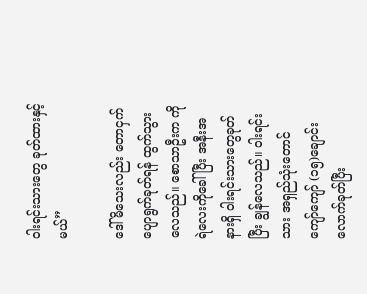ဝါးရင်းသားတွေ ခုတ်ထားနှင့်မယ်”

ဒေါ်မိသေးလည်း တောငှက်ပျောရွက်ခုတ်ရန် ထွက်သွားလေသည်။ စောသာဦးက ကိုရဲလေးကိုခေါ်ပြီး အနီးအနားရှိ ဝါးရင်းသားတွေခုတ်ပြီး ချွန်လေသည်။ ဝါးရင်းသား အရှည်သုံးတောင် ကျော်ကျော် (၁၅)ချောင်းလောက်ခုတ်ပြီး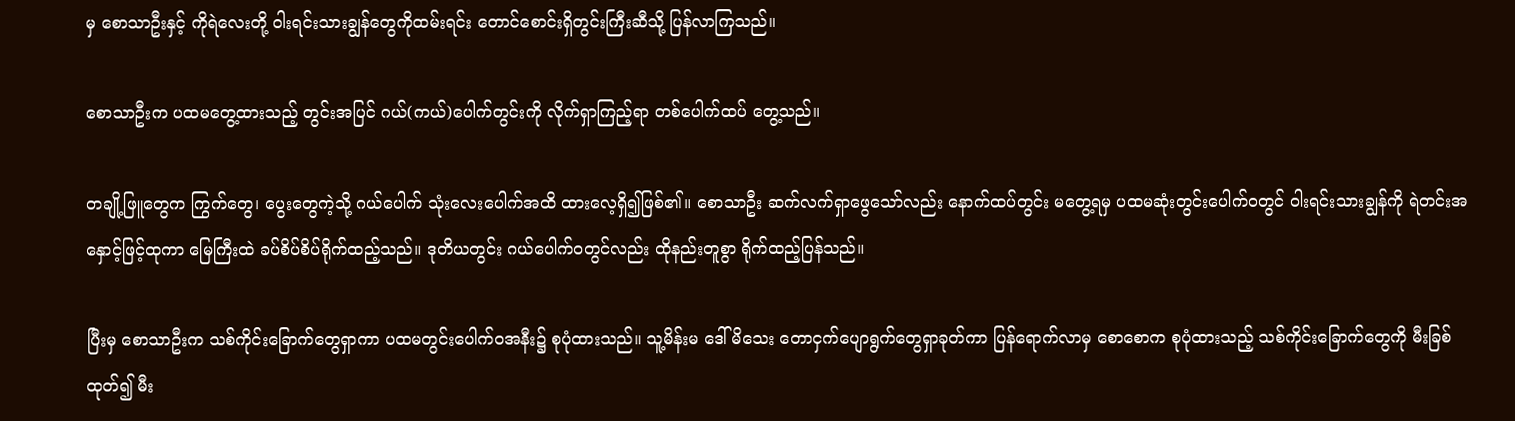မှ စောသာဦးနှင့် ကိုရဲလေးတို့ ဝါးရင်းသားချွန်တွေကိုထမ်းရင်း တောင်စောင်းရှိတွင်းကြီးဆီသို့ ပြန်လာကြသည်။

စောသာဦးက ပထမတွေ့ထားသည့် တွင်းအပြင် ဂယ်(ကယ်)ပေါက်တွင်းကို လိုက်ရှာကြည့်ရာ တစ်ပေါက်ထပ် တွေ့သည်။

တချို့ဖြူတွေက ကြွက်တွေ၊ ပွေးတွေကဲ့သို့ ဂယ်ပေါက် သုံးလေးပေါက်အထိ ထားလေ့ရှိ၍ဖြစ်၏။ စောသာဦး ဆက်လက်ရှာဖွေသော်လည်း နောက်ထပ်တွင်း မတွေ့ရမှ ပထမဆုံးတွင်းပေါက်ဝတွင် ဝါးရင်းသားချွန်ကို ရဲတင်းအနှောင့်ဖြင့်ထုကာ မြေကြီးထဲ ခပ်စိပ်စိပ်ရိုက်ထည့်သည်။ ဒုတိယတွင်း ဂယ်ပေါက်ဝတွင်လည်း ထိုနည်းတူစွာ ရိုက်ထည့်ပြန်သည်။

ပြီးမှ စောသာဦးက သစ်ကိုင်းခြောက်တွေရှာကာ ပထမတွင်းပေါက်ဝအနီး၌ စုပုံထားသည်။ သူ့မိန်းမ ဒေါ်မိသေး တောငှက်ပျောရွက်တွေရှာခုတ်ကာ ပြန်ရောက်လာမှ စောစောက စုပုံထားသည့် သစ်ကိုင်းခြောက်တွေကို မီးခြစ်ထုတ်၍ မီး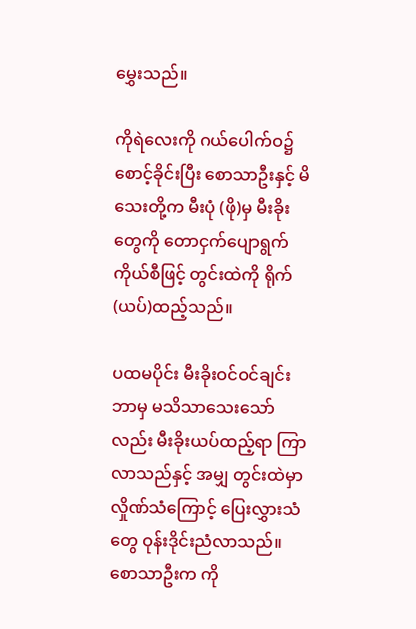မွှေးသည်။

ကိုရဲလေးကို ဂယ်ပေါက်ဝ၌ စောင့်ခိုင်းပြီး စောသာဦးနှင့် မိသေးတို့က မီးပုံ (ဖို)မှ မီးခိုးတွေကို တောငှက်ပျောရွက်ကိုယ်စီဖြင့် တွင်းထဲကို ရိုက် (ယပ်)ထည့်သည်။

ပထမပိုင်း မီးခိုးဝင်ဝင်ချင်း ဘာမှ မသိသာသေးသော်လည်း မီးခိုးယပ်ထည့်ရာ ကြာလာသည်နှင့် အမျှ တွင်းထဲမှာ လှိုဏ်သံကြောင့် ပြေးလွှားသံတွေ ဝုန်းဒိုင်းညံလာသည်။ စောသာဦးက ကို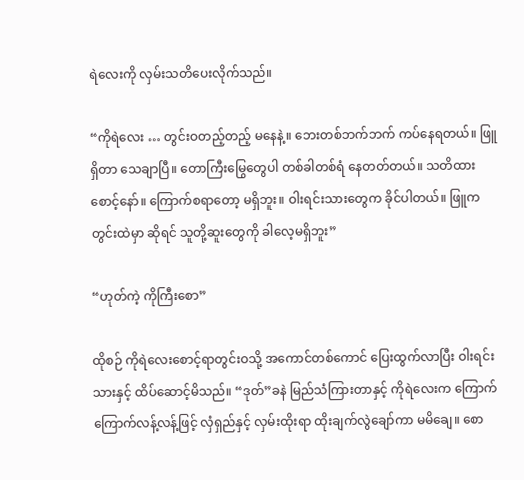ရဲလေးကို လှမ်းသတိပေးလိုက်သည်။

“ကိုရဲလေး … တွင်းဝတည့်တည့် မနေနဲ့။ ဘေးတစ်ဘက်ဘက် ကပ်နေရတယ်။ ဖြူရှိတာ သေချာပြီ။ တောကြီးမြွေတွေပါ တစ်ခါတစ်ရံ နေတတ်တယ်။ သတိထားစောင့်နော်။ ကြောက်စရာတော့ မရှိဘူး။ ဝါးရင်းသားတွေက ခိုင်ပါတယ်။ ဖြူက တွင်းထဲမှာ ဆိုရင် သူတို့ဆူးတွေကို ခါလေ့မရှိဘူး”

“ဟုတ်ကဲ့ ကိုကြီးစော”

ထိုစဉ် ကိုရဲလေးစောင့်ရာတွင်းဝသို့ အကောင်တစ်ကောင် ပြေးထွက်လာပြီး ဝါးရင်းသားနှင့် ထိပ်ဆောင့်မိသည်။ “ဒုတ်”ခနဲ မြည်သံကြားတာနှင့် ကိုရဲလေးက ကြောက်ကြောက်လန့်လန့်ဖြင့် လှံရှည်နှင့် လှမ်းထိုးရာ ထိုးချက်လွဲချော်ကာ မမိချေ။ စော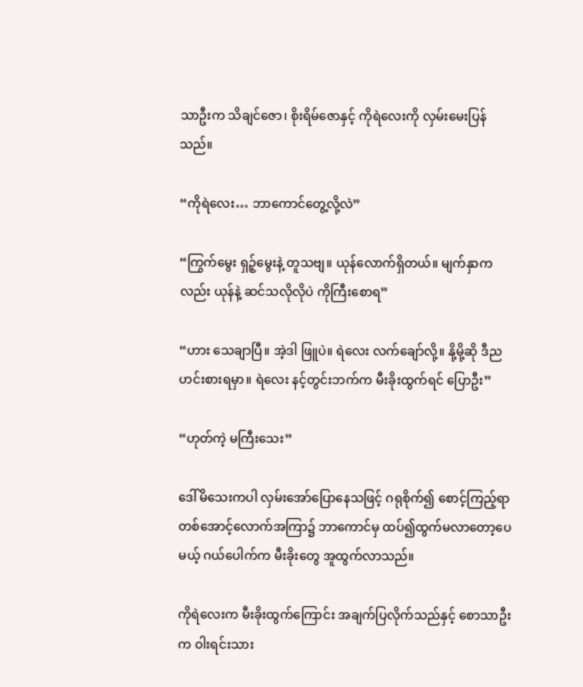သာဦးက သိချင်ဇော၊ စိုးရိမ်ဇောနှင့် ကိုရဲလေးကို လှမ်းမေးပြန်သည်။

“ကိုရဲလေး… ဘာကောင်တွေ့လို့လဲ”

“ကြွက်မွေး ရှဉ့်မွေးနဲ့ တူသဗျ။ ယုန်လောက်ရှိတယ်။ မျက်နှာကလည်း ယုန်နဲ့ ဆင်သလိုလိုပဲ ကိုကြီးစောရ”

“ဟား သေချာပြီ။ အဲ့ဒါ ဖြူပဲ။ ရဲလေး လက်ချော်လို့။ နို့မို့ဆို ဒီည ဟင်းစားရမှာ။ ရဲလေး နင့်တွင်းဘက်က မီးခိုးထွက်ရင် ပြောဦး”

“ဟုတ်ကဲ့ မကြီးသေး”

ဒေါ်မိသေးကပါ လှမ်းအော်ပြောနေသဖြင့် ဂရုစိုက်၍ စောင့်ကြည့်ရာ တစ်အောင့်လောက်အကြာ၌ ဘာကောင်မှ ထပ်၍ထွက်မလာတော့ပေမယ့် ဂယ်ပေါက်က မီးခိုးတွေ အူထွက်လာသည်။

ကိုရဲလေးက မီးခိုးထွက်ကြောင်း အချက်ပြလိုက်သည်နှင့် စောသာဦးက ဝါးရင်းသား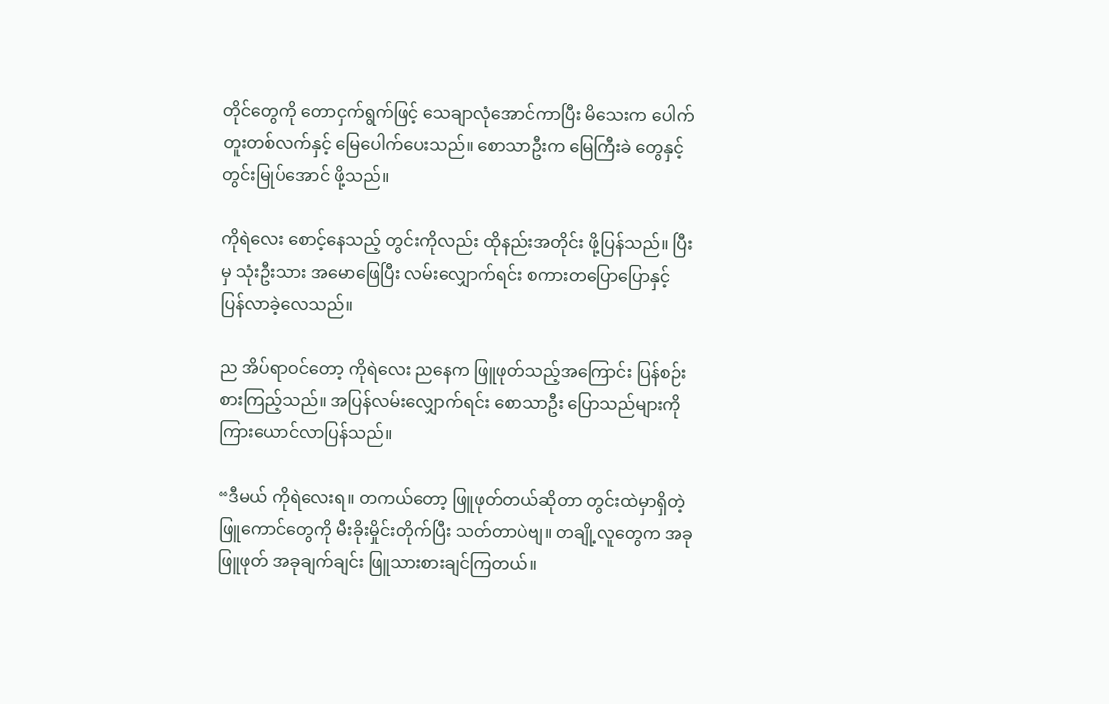တိုင်တွေကို တောငှက်ရွက်ဖြင့် သေချာလုံအောင်ကာပြီး မိသေးက ပေါက်တူးတစ်လက်နှင့် မြေပေါက်ပေးသည်။ စောသာဦးက မြေကြီးခဲ တွေနှင့် တွင်းမြုပ်အောင် ဖို့သည်။

ကိုရဲလေး စောင့်နေသည့် တွင်းကိုလည်း ထိုနည်းအတိုင်း ဖို့ပြန်သည်။ ပြီးမှ သုံးဦးသား အမောဖြေပြီး လမ်းလျှောက်ရင်း စကားတပြောပြောနှင့် ပြန်လာခဲ့လေသည်။

ည အိပ်ရာဝင်တော့ ကိုရဲလေး ညနေက ဖြူဖုတ်သည့်အကြောင်း ပြန်စဉ်းစားကြည့်သည်။ အပြန်လမ်းလျှောက်ရင်း စောသာဦး ပြောသည်များကို ကြားယောင်လာပြန်သည်။

“ဒီမယ် ကိုရဲလေးရ။ တကယ်တော့ ဖြူဖုတ်တယ်ဆိုတာ တွင်းထဲမှာရှိတဲ့ ဖြူကောင်တွေကို မီးခိုးမှိုင်းတိုက်ပြီး သတ်တာပဲဗျ။ တချို့လူတွေက အခုဖြူဖုတ် အခုချက်ချင်း ဖြူသားစားချင်ကြတယ်။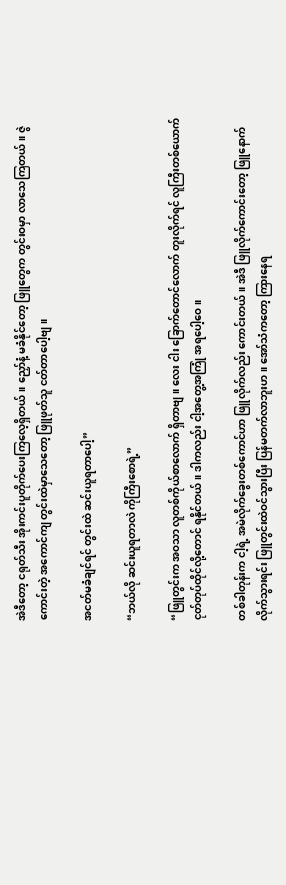အဲဒီတော့ ငရုတ်သီး အိုးကင်းပူတိုက်ပေးကြလေ့ရှိတယ်။ ညှော်နံ့ မခံနိုင်တော့ ဖြူတွေက တွင်းဝမှာ လာသေကြတယ်။ ဇွဲကောင်းတဲ့ အကောင်ကျ တွင်းထဲမှာသေတော့ ဖြူဖုတ်သူ ငတ်တာပေါ့ဗျ။

အငတ်မခံချင်ရင် တွင်းထဲ ဆင်းယူရတာပေါ့”

“ဘယ်လို ဆင်းယူရတာလဲ ကိုကြီးစောရဲ့”

“ဖြူတွင်းက အဝသာ လူတစ်ကိုယ်စာလောက် ရှိတာဗျ။ လေး ငါး ခြောက်တောင်လောက် တူးလိုက်ရင် လူကြီးတစ်ယောက် ငုတ်တုပ်ထိုင်လို့တောင် ရနိုင်တယ်။ ဒါကလည်း ငါ့အတွေ့အကြုံ အရပေါ့ဝေ။

တစ်ခါတုန်းက ငါ့ရဲ့ အမဲလိုက်ခွေးတစ်ကောင်ဟာ ဖြူလိုက်လည်း ကောင်းတယ်။ အဲဒီ ဖြူလိုက်ကောင်းတော့ ဖြူနောက် လိုက်သွားရင်း ဖြူတွင်းထဲဝင်သွားပြီး ပြန်မတက်လာဘူးဟ။ အော်သံကတော့ ကြားနေရ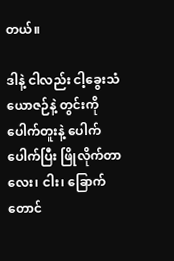တယ်။

ဒါနဲ့ ငါလည်း ငါ့ခွေးသံယောဇဉ်နဲ့ တွင်းကိုပေါက်တူးနဲ့ ပေါက်ပေါက်ပြီး ဖြိုလိုက်တာ လေး၊ ငါး၊ ခြောက်တောင်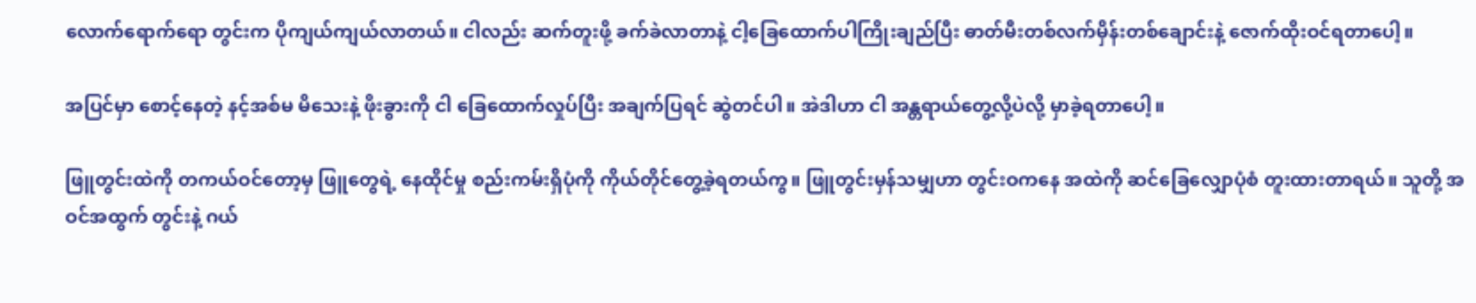လောက်ရောက်ရော တွင်းက ပိုကျယ်ကျယ်လာတယ်။ ငါလည်း ဆက်တူးဖို့ ခက်ခဲလာတာနဲ့ ငါ့ခြေထောက်ပါကြိုးချည်ပြီး ဓာတ်မီးတစ်လက်မှိန်းတစ်ချောင်းနဲ့ ဇောက်ထိုးဝင်ရတာပေါ့။

အပြင်မှာ စောင့်နေတဲ့ နင့်အစ်မ မိသေးနဲ့ ဖိုးခွားကို ငါ ခြေထောက်လှုပ်ပြီး အချက်ပြရင် ဆွဲတင်ပါ။ အဲဒါဟာ ငါ အန္တရာယ်တွေ့လို့ပဲလို့ မှာခဲ့ရတာပေါ့။

ဖြူတွင်းထဲကို တကယ်ဝင်တော့မှ ဖြူတွေရဲ့ နေထိုင်မှု စည်းကမ်းရှိပုံကို ကိုယ်တိုင်တွေ့ခဲ့ရတယ်ကွ။ ဖြူတွင်းမှန်သမျှဟာ တွင်းဝကနေ အထဲကို ဆင်ခြေလျှောပုံစံ တူးထားတာရယ်။ သူတို့ အဝင်အထွက် တွင်းနဲ့ ဂယ်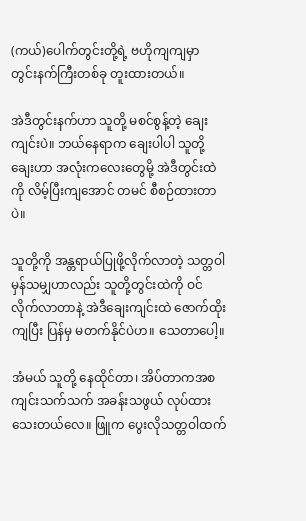(ကယ်)ပေါက်တွင်းတို့ရဲ့ ဗဟိုကျကျမှာ တွင်းနက်ကြီးတစ်ခု တူးထားတယ်။

အဲဒီတွင်းနက်ဟာ သူတို့ မစင်စွန့်တဲ့ ချေးကျင်းပဲ။ ဘယ်နေရာက ချေးပါပါ သူတို့ချေးဟာ အလုံးကလေးတွေမို့ အဲဒီတွင်းထဲကို လိမ့်ပြီးကျအောင် တမင် စီစဉ်ထားတာပဲ။

သူတို့ကို အန္တရာယ်ပြုဖို့လိုက်လာတဲ့ သတ္တဝါမှန်သမျှဟာလည်း သူတို့တွင်းထဲကို ဝင်လိုက်လာတာနဲ့ အဲဒီချေးကျင်းထဲ ဇောက်ထိုးကျပြီး ပြန်မှ မတက်နိုင်ပဲဟ။ သေတာပေါ့။

အံမယ် သူတို့ နေထိုင်တာ၊ အိပ်တာကအစ ကျင်းသက်သက် အခန်းသဖွယ် လုပ်ထားသေးတယ်လေ။ ဖြူက ပွေးလိုသတ္တဝါထက်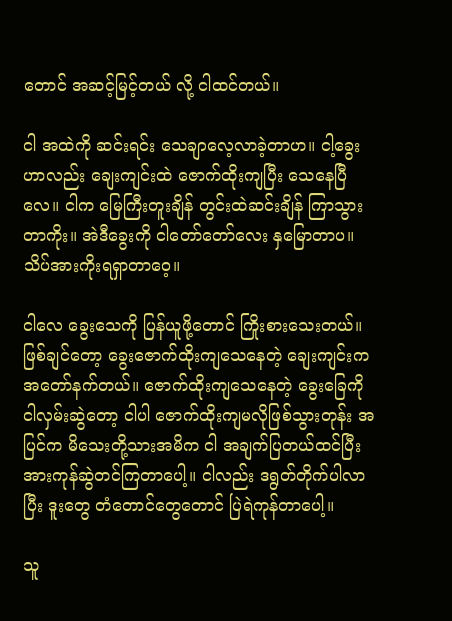တောင် အဆင့်မြင့်တယ် လို့ ငါထင်တယ်။

ငါ အထဲကို ဆင်းရင်း သေချာလေ့လာခဲ့တာဟ။ ငါ့ခွေးဟာလည်း ချေးကျင်းထဲ ဇောက်ထိုးကျပြီး သေနေပြီလေ။ ငါက မြေကြီးတူးချိန် တွင်းထဲဆင်းချိန် ကြာသွားတာကိုး။ အဲဒီခွေးကို ငါတော်တော်လေး နှမြောတာပ။ သိပ်အားကိုးရရှာတာဝေ့။

ငါလေ ခွေးသေကို ပြန်ယူဖို့တောင် ကြိုးစားသေးတယ်။ ဖြစ်ချင်တော့ ခွေးဇောက်ထိုးကျသေနေတဲ့ ချေးကျင်းက အတော်နက်တယ်။ ဇောက်ထိုးကျသေနေတဲ့ ခွေးခြေကို ငါလှမ်းဆွဲတော့ ငါပါ ဇောက်ထိုးကျမလိုဖြစ်သွားတုန်း အပြင်က မိသေးတို့သားအမိက ငါ အချက်ပြတယ်ထင်ပြီး အားကုန်ဆွဲတင်ကြတာပေါ့။ ငါလည်း ဒရွတ်တိုက်ပါလာပြီး ဒူးတွေ တံတောင်တွေတောင် ပြဲရဲကုန်တာပေါ့။

သူ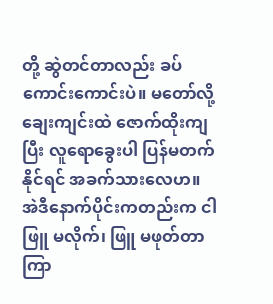တို့ ဆွဲတင်တာလည်း ခပ်ကောင်းကောင်းပဲ။ မတော်လို့ ချေးကျင်းထဲ ဇောက်ထိုးကျပြီး လူရောခွေးပါ ပြန်မတက်နိုင်ရင် အခက်သားလေဟ။ အဲဒီနောက်ပိုင်းကတည်းက ငါ ဖြူ မလိုက်၊ ဖြူ မဖုတ်တာ ကြာ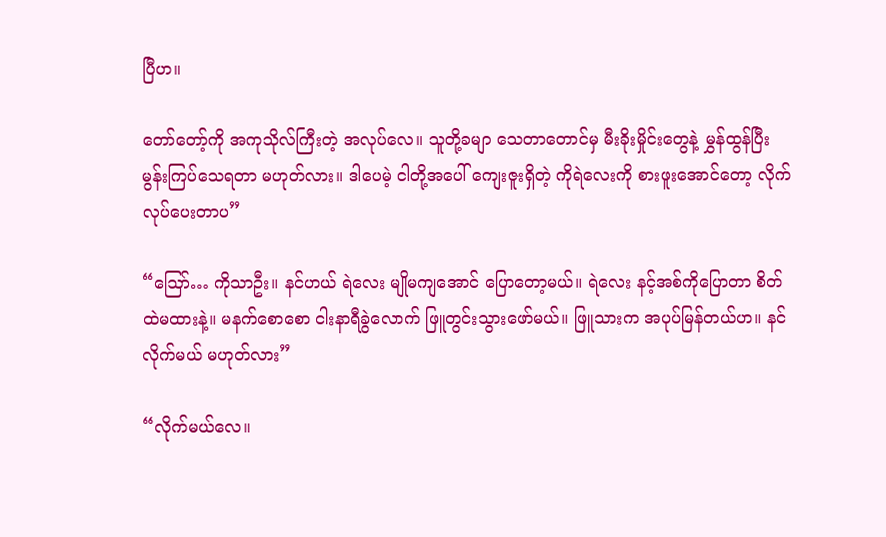ပြီဟ။

တော်တော့်ကို အကုသိုလ်ကြီးတဲ့ အလုပ်လေ။ သူတို့ခမျာ သေတာတောင်မှ မီးခိုးမှိုင်းတွေနဲ့ မွှန်ထွန်ပြီး မွန်းကြပ်သေရတာ မဟုတ်လား။ ဒါပေမဲ့ ငါတို့အပေါ် ကျေးဇူးရှိတဲ့ ကိုရဲလေးကို စားဖူးအောင်တော့ လိုက်လုပ်ပေးတာပ”

“ဪ… ကိုသာဦး။ နင်ဟယ် ရဲလေး မျိုမကျအောင် ပြောတော့မယ်။ ရဲလေး နင့်အစ်ကိုပြောတာ စိတ်ထဲမထားနဲ့။ မနက်စောစော ငါးနာရီခွဲလောက် ဖြူတွင်းသွားဖော်မယ်။ ဖြူသားက အပုပ်မြန်တယ်ဟ။ နင်လိုက်မယ် မဟုတ်လား”

“လိုက်မယ်လေ။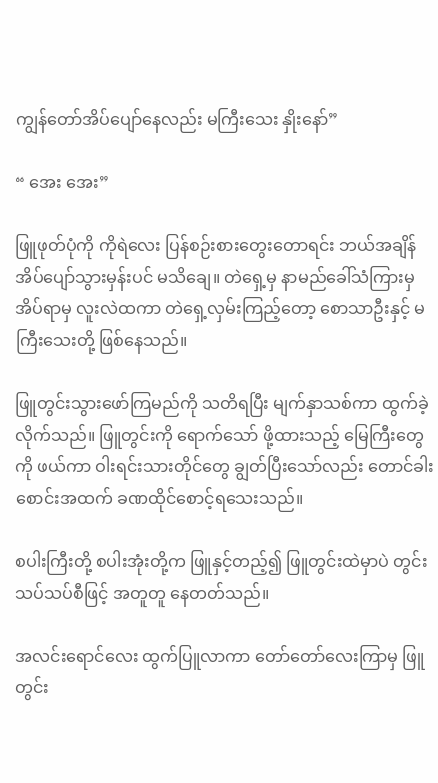ကျွန်တော်အိပ်ပျော်နေလည်း မကြီးသေး နှိုးနော်”

“ အေး အေး”

ဖြူဖုတ်ပုံကို ကိုရဲလေး ပြန်စဉ်းစားတွေးတောရင်း ဘယ်အချိန် အိပ်ပျော်သွားမှန်းပင် မသိချေ။ တဲရှေ့မှ နာမည်ခေါ်သံကြားမှ အိပ်ရာမှ လူးလဲထကာ တဲရှေ့လှမ်းကြည့်တော့ စောသာဦးနှင့် မကြီးသေးတို့ ဖြစ်နေသည်။

ဖြူတွင်းသွားဖော်ကြမည်ကို သတိရပြီး မျက်နှာသစ်ကာ ထွက်ခဲ့လိုက်သည်။ ဖြူတွင်းကို ရောက်သော် ဖို့ထားသည့် မြေကြီးတွေကို ဖယ်ကာ ဝါးရင်းသားတိုင်တွေ ချွတ်ပြီးသော်လည်း တောင်ခါးစောင်းအထက် ခဏထိုင်စောင့်ရသေးသည်။

စပါးကြီးတို့ စပါးအုံးတို့က ဖြူနှင့်တည့်၍ ဖြူတွင်းထဲမှာပဲ တွင်းသပ်သပ်စီဖြင့် အတူတူ နေတတ်သည်။

အလင်းရောင်လေး ထွက်ပြူလာကာ တော်တော်လေးကြာမှ ဖြူတွင်း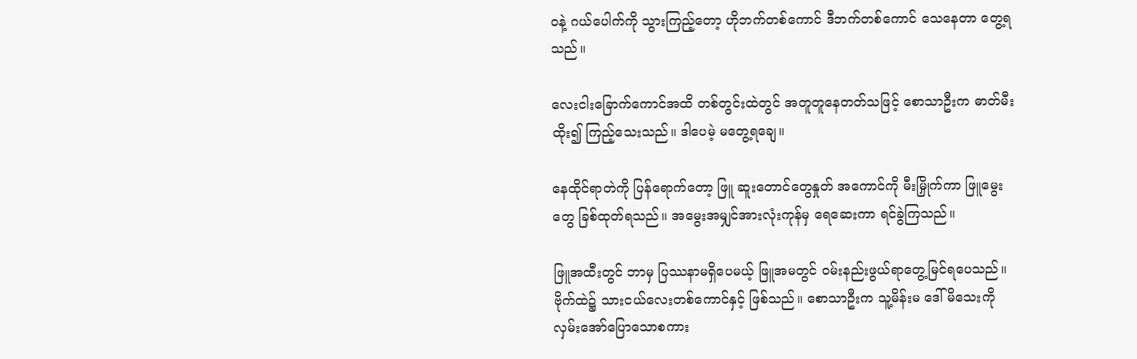ဝနဲ့ ဂယ်ပေါက်ကို သွားကြည့်တော့ ဟိုဘက်တစ်ကောင် ဒီဘက်တစ်ကောင် သေနေတာ တွေ့ရသည်။

လေးငါးခြောက်ကောင်အထိ တစ်တွင်းထဲတွင် အတူတူနေတတ်သဖြင့် စောသာဦးက ဓာတ်မီးထိုး၍ ကြည့်သေးသည်။ ဒါပေမဲ့ မတွေ့ရချေ။

နေထိုင်ရာတဲကို ပြန်ရောက်တော့ ဖြူ ဆူးတောင်တွေနှုတ် အကောင်ကို မီးမြှိုက်ကာ ဖြူမွေးတွေ ခြစ်ထုတ်ရသည်။ အမွေးအမျှင်အားလုံးကုန်မှ ရေဆေးကာ ရင်ခွဲကြသည်။

ဖြူအထီးတွင် ဘာမှ ပြဿနာမရှိပေမယ့် ဖြူအမတွင် ဝမ်းနည်းဖွယ်ရာတွေ့မြင်ရပေသည်။ ဗိုက်ထဲ၌ သားငယ်လေးတစ်ကောင်နှင့် ဖြစ်သည်။ စောသာဦးက သူ့မိန်းမ ဒေါ်မိသေးကို လှမ်းအော်ပြောသောစကား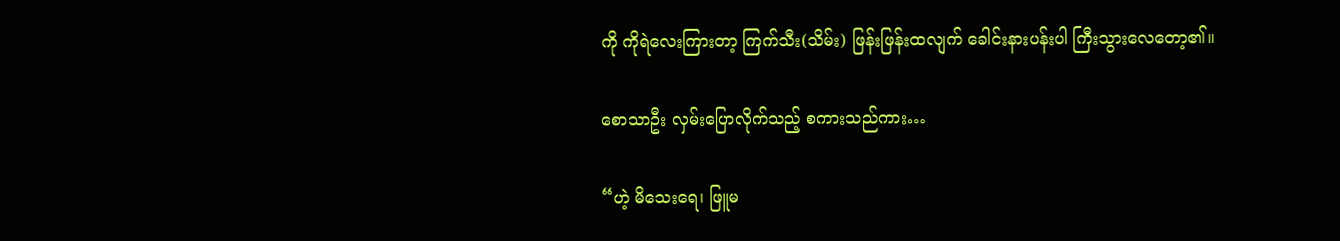ကို ကိုရဲလေးကြားတာ့ ကြက်သီး(သိမ်း) ဖြန်းဖြန်းထလျက် ခေါင်းနားပန်းပါ ကြီးသွားလေတော့၏။

စောသာဦး လှမ်းပြောလိုက်သည့် စကားသည်ကား…

“ဟဲ့ မိသေးရေ၊ ဖြူမ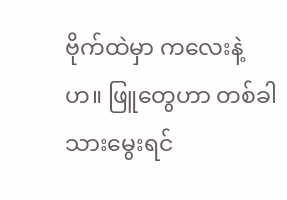ဗိုက်ထဲမှာ ကလေးနဲ့ဟ။ ဖြူတွေဟာ တစ်ခါသားမွေးရင်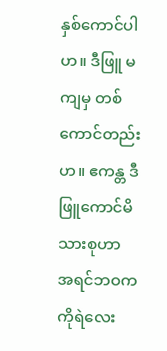နှစ်ကောင်ပါဟ။ ဒီဖြူ မကျမှ တစ်ကောင်တည်းဟ။ ဧကန္တ ဒီဖြူကောင်မိသားစုဟာ အရင်ဘဝက ကိုရဲလေး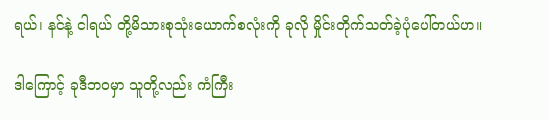ရယ်၊ နင်နဲ့ ငါရယ် တို့မိသားစုသုံးယောက်စလုံးကို ခုလို မှိုင်းတိုက်သတ်ခဲ့ပုံပေါ်တယ်ဟ။

ဒါကြောင့် ခုဒီဘဝမှာ သူတို့လည်း ကံကြီး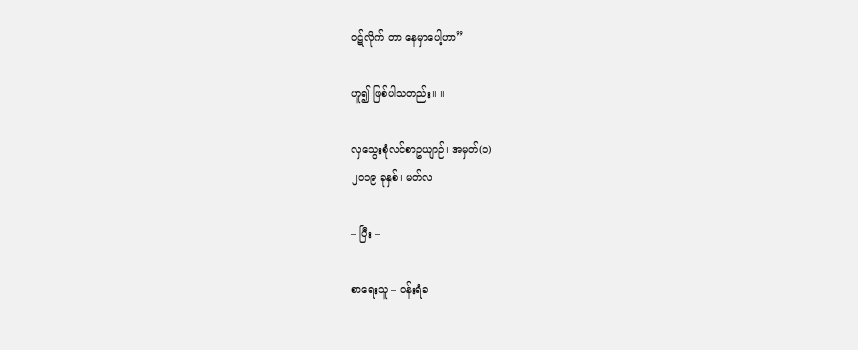ဝဋ်လိုက် တာ နေမှာပေါ့ဟာ”

ဟူ၍ ဖြစ်ပါသတည်း။ ။

လှသွေးစုံလင်စာဥယျာဉ်၊ အမှတ်(၁)
၂၀၁၉ ခုနှစ်၊ မတ်လ

– ပြီး –

စာရေးသူ – ဝန်းရံခ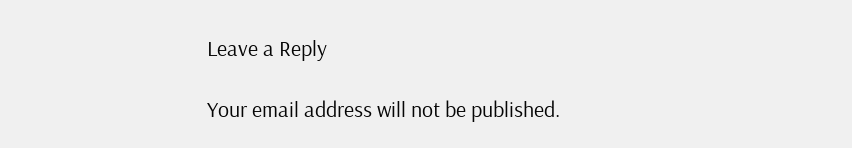Leave a Reply

Your email address will not be published.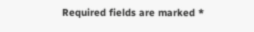Required fields are marked *